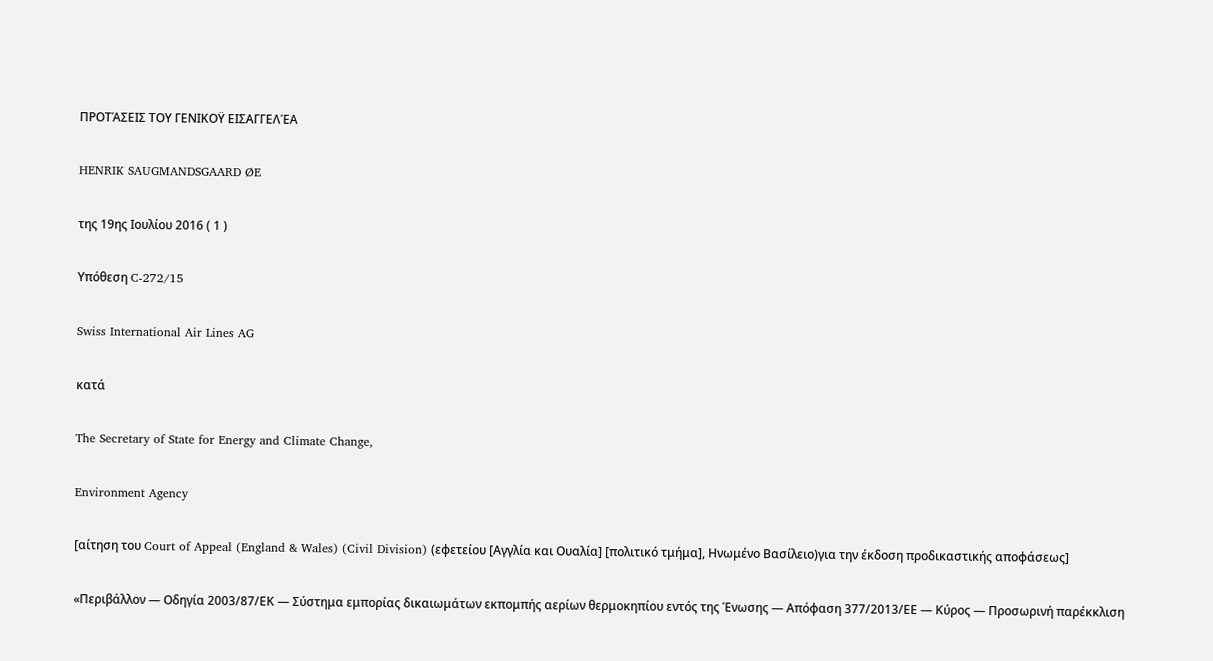ΠΡΟΤΆΣΕΙΣ ΤΟΥ ΓΕΝΙΚΟΫ ΕΙΣΑΓΓΕΛΈΑ

HENRIK SAUGMANDSGAARD ØE

της 19ης Ιουλίου 2016 ( 1 )

Υπόθεση C‑272/15

Swiss International Air Lines AG

κατά

The Secretary of State for Energy and Climate Change,

Environment Agency

[αίτηση του Court of Appeal (England & Wales) (Civil Division) (εφετείου [Αγγλία και Ουαλία] [πολιτικό τμήμα], Ηνωμένο Βασίλειο)για την έκδοση προδικαστικής αποφάσεως]

«Περιβάλλον — Οδηγία 2003/87/ΕΚ — Σύστημα εμπορίας δικαιωμάτων εκπομπής αερίων θερμοκηπίου εντός της Ένωσης — Απόφαση 377/2013/ΕΕ — Κύρος — Προσωρινή παρέκκλιση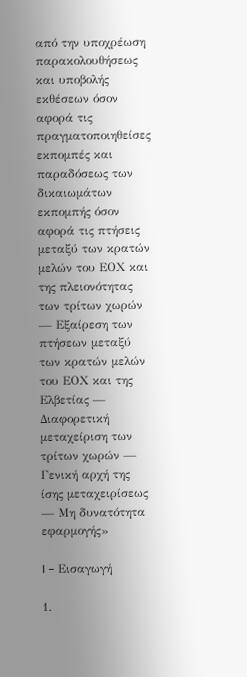από την υποχρέωση παρακολουθήσεως και υποβολής εκθέσεων όσον αφορά τις πραγματοποιηθείσες εκπομπές και παραδόσεως των δικαιωμάτων εκπομπής όσον αφορά τις πτήσεις μεταξύ των κρατών μελών του ΕΟΧ και της πλειονότητας των τρίτων χωρών — Εξαίρεση των πτήσεων μεταξύ των κρατών μελών του ΕΟΧ και της Ελβετίας — Διαφορετική μεταχείριση των τρίτων χωρών — Γενική αρχή της ίσης μεταχειρίσεως — Μη δυνατότητα εφαρμογής»

I – Εισαγωγή

1.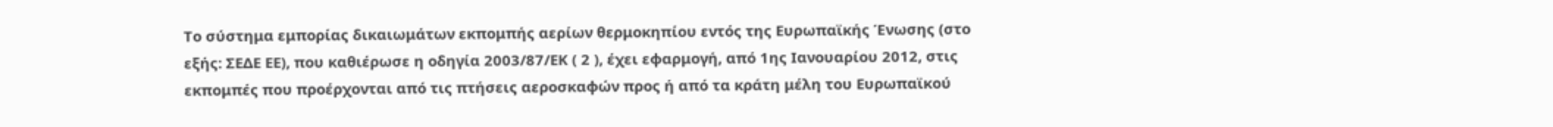Το σύστημα εμπορίας δικαιωμάτων εκπομπής αερίων θερμοκηπίου εντός της Ευρωπαϊκής Ένωσης (στο εξής: ΣΕΔΕ ΕΕ), που καθιέρωσε η οδηγία 2003/87/ΕΚ ( 2 ), έχει εφαρμογή, από 1ης Ιανουαρίου 2012, στις εκπομπές που προέρχονται από τις πτήσεις αεροσκαφών προς ή από τα κράτη μέλη του Ευρωπαϊκού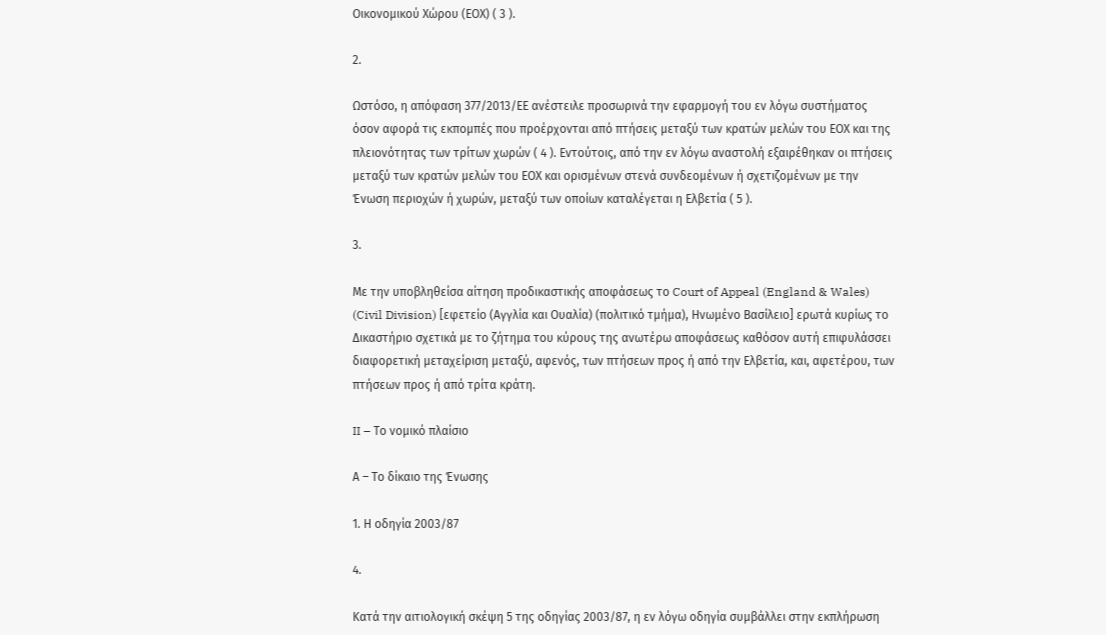Οικονομικού Χώρου (ΕΟΧ) ( 3 ).

2.

Ωστόσο, η απόφαση 377/2013/ΕΕ ανέστειλε προσωρινά την εφαρμογή του εν λόγω συστήματος όσον αφορά τις εκπομπές που προέρχονται από πτήσεις μεταξύ των κρατών μελών του ΕΟΧ και της πλειονότητας των τρίτων χωρών ( 4 ). Εντούτοις, από την εν λόγω αναστολή εξαιρέθηκαν οι πτήσεις μεταξύ των κρατών μελών του ΕΟΧ και ορισμένων στενά συνδεομένων ή σχετιζομένων με την Ένωση περιοχών ή χωρών, μεταξύ των οποίων καταλέγεται η Ελβετία ( 5 ).

3.

Με την υποβληθείσα αίτηση προδικαστικής αποφάσεως το Court of Appeal (England & Wales) (Civil Division) [εφετείο (Αγγλία και Ουαλία) (πολιτικό τμήμα), Ηνωμένο Βασίλειο] ερωτά κυρίως το Δικαστήριο σχετικά με το ζήτημα του κύρους της ανωτέρω αποφάσεως καθόσον αυτή επιφυλάσσει διαφορετική μεταχείριση μεταξύ, αφενός, των πτήσεων προς ή από την Ελβετία, και, αφετέρου, των πτήσεων προς ή από τρίτα κράτη.

II – Το νομικό πλαίσιο

Α – Το δίκαιο της Ένωσης

1. Η οδηγία 2003/87

4.

Κατά την αιτιολογική σκέψη 5 της οδηγίας 2003/87, η εν λόγω οδηγία συμβάλλει στην εκπλήρωση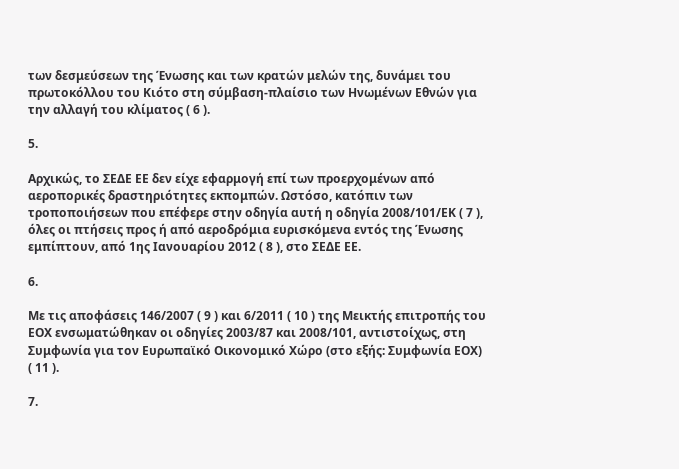των δεσμεύσεων της Ένωσης και των κρατών μελών της, δυνάμει του πρωτοκόλλου του Κιότο στη σύμβαση-πλαίσιο των Ηνωμένων Εθνών για την αλλαγή του κλίματος ( 6 ).

5.

Αρχικώς, το ΣΕΔΕ ΕΕ δεν είχε εφαρμογή επί των προερχομένων από αεροπορικές δραστηριότητες εκπομπών. Ωστόσο, κατόπιν των τροποποιήσεων που επέφερε στην οδηγία αυτή η οδηγία 2008/101/ΕΚ ( 7 ), όλες οι πτήσεις προς ή από αεροδρόμια ευρισκόμενα εντός της Ένωσης εμπίπτουν, από 1ης Ιανουαρίου 2012 ( 8 ), στο ΣΕΔΕ ΕΕ.

6.

Με τις αποφάσεις 146/2007 ( 9 ) και 6/2011 ( 10 ) της Μεικτής επιτροπής του ΕΟΧ ενσωματώθηκαν οι οδηγίες 2003/87 και 2008/101, αντιστοίχως, στη Συμφωνία για τον Ευρωπαϊκό Οικονομικό Χώρο (στο εξής: Συμφωνία ΕΟΧ) ( 11 ).

7.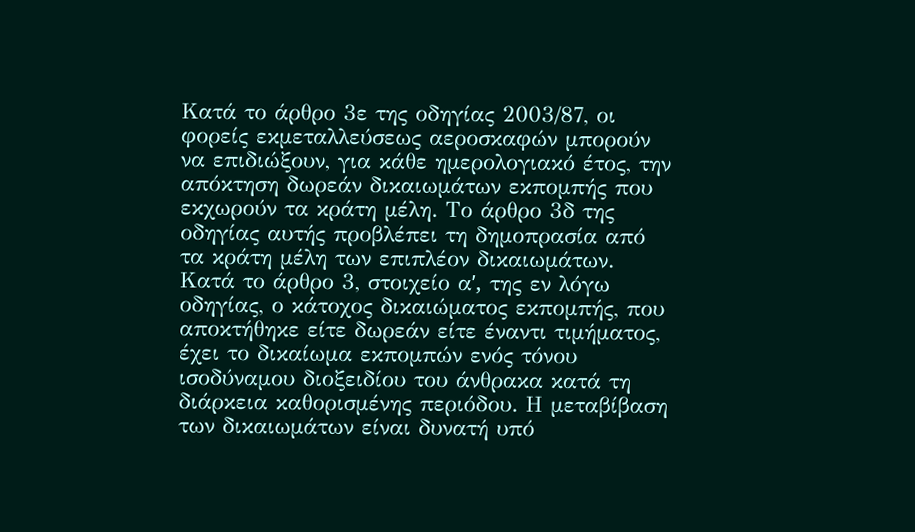Κατά το άρθρο 3ε της οδηγίας 2003/87, οι φορείς εκμεταλλεύσεως αεροσκαφών μπορούν να επιδιώξουν, για κάθε ημερολογιακό έτος, την απόκτηση δωρεάν δικαιωμάτων εκπομπής που εκχωρούν τα κράτη μέλη. Το άρθρο 3δ της οδηγίας αυτής προβλέπει τη δημοπρασία από τα κράτη μέλη των επιπλέον δικαιωμάτων. Κατά το άρθρο 3, στοιχείο αʹ, της εν λόγω οδηγίας, ο κάτοχος δικαιώματος εκπομπής, που αποκτήθηκε είτε δωρεάν είτε έναντι τιμήματος, έχει το δικαίωμα εκπομπών ενός τόνου ισοδύναμου διοξειδίου του άνθρακα κατά τη διάρκεια καθορισμένης περιόδου. Η μεταβίβαση των δικαιωμάτων είναι δυνατή υπό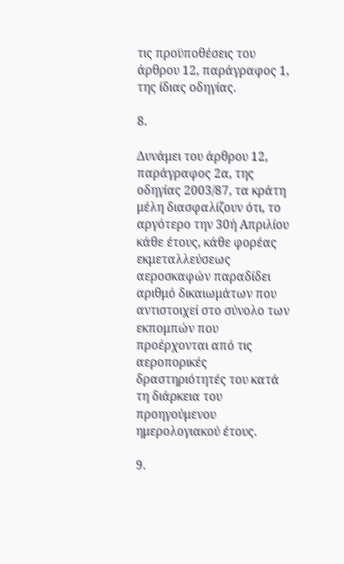τις προϋποθέσεις του άρθρου 12, παράγραφος 1, της ίδιας οδηγίας.

8.

Δυνάμει του άρθρου 12, παράγραφος 2α, της οδηγίας 2003/87, τα κράτη μέλη διασφαλίζουν ότι, το αργότερο την 30ή Απριλίου κάθε έτους, κάθε φορέας εκμεταλλεύσεως αεροσκαφών παραδίδει αριθμό δικαιωμάτων που αντιστοιχεί στο σύνολο των εκπομπών που προέρχονται από τις αεροπορικές δραστηριότητές του κατά τη διάρκεια του προηγούμενου ημερολογιακού έτους.

9.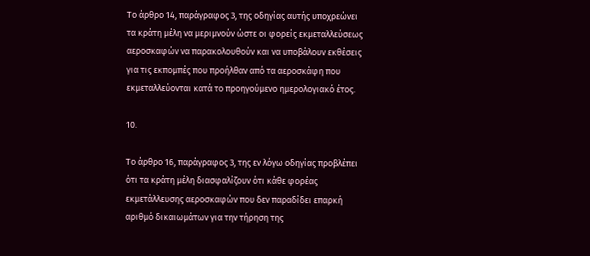Το άρθρο 14, παράγραφος 3, της οδηγίας αυτής υποχρεώνει τα κράτη μέλη να μεριμνούν ώστε οι φορείς εκμεταλλεύσεως αεροσκαφών να παρακολουθούν και να υποβάλουν εκθέσεις για τις εκπομπές που προήλθαν από τα αεροσκάφη που εκμεταλλεύονται κατά το προηγούμενο ημερολογιακό έτος.

10.

Το άρθρο 16, παράγραφος 3, της εν λόγω οδηγίας προβλέπει ότι τα κράτη μέλη διασφαλίζουν ότι κάθε φορέας εκμετάλλευσης αεροσκαφών που δεν παραδίδει επαρκή αριθμό δικαιωμάτων για την τήρηση της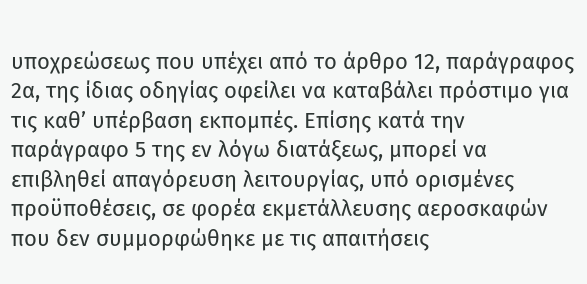υποχρεώσεως που υπέχει από το άρθρο 12, παράγραφος 2α, της ίδιας οδηγίας οφείλει να καταβάλει πρόστιμο για τις καθ’ υπέρβαση εκπομπές. Επίσης κατά την παράγραφο 5 της εν λόγω διατάξεως, μπορεί να επιβληθεί απαγόρευση λειτουργίας, υπό ορισμένες προϋποθέσεις, σε φορέα εκμετάλλευσης αεροσκαφών που δεν συμμορφώθηκε με τις απαιτήσεις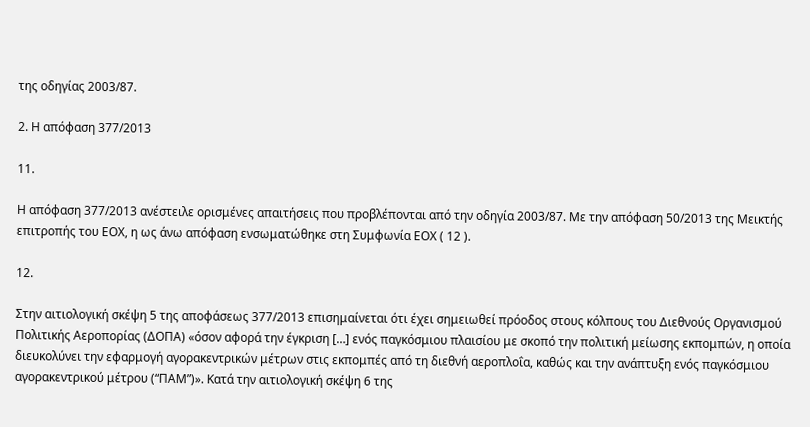της οδηγίας 2003/87.

2. Η απόφαση 377/2013

11.

Η απόφαση 377/2013 ανέστειλε ορισμένες απαιτήσεις που προβλέπονται από την οδηγία 2003/87. Με την απόφαση 50/2013 της Μεικτής επιτροπής του ΕΟΧ, η ως άνω απόφαση ενσωματώθηκε στη Συμφωνία ΕΟΧ ( 12 ).

12.

Στην αιτιολογική σκέψη 5 της αποφάσεως 377/2013 επισημαίνεται ότι έχει σημειωθεί πρόοδος στους κόλπους του Διεθνούς Οργανισμού Πολιτικής Αεροπορίας (ΔΟΠΑ) «όσον αφορά την έγκριση […] ενός παγκόσμιου πλαισίου με σκοπό την πολιτική μείωσης εκπομπών, η οποία διευκολύνει την εφαρμογή αγορακεντρικών μέτρων στις εκπομπές από τη διεθνή αεροπλοΐα, καθώς και την ανάπτυξη ενός παγκόσμιου αγορακεντρικού μέτρου (“ΠΑΜ”)». Κατά την αιτιολογική σκέψη 6 της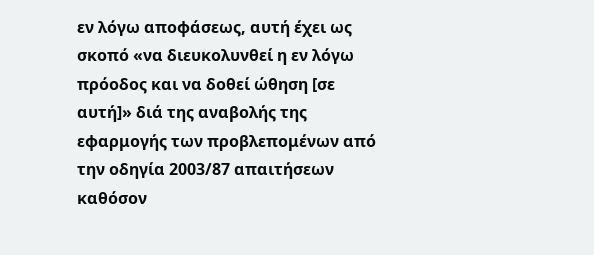εν λόγω αποφάσεως, αυτή έχει ως σκοπό «να διευκολυνθεί η εν λόγω πρόοδος και να δοθεί ώθηση [σε αυτή]» διά της αναβολής της εφαρμογής των προβλεπομένων από την οδηγία 2003/87 απαιτήσεων καθόσον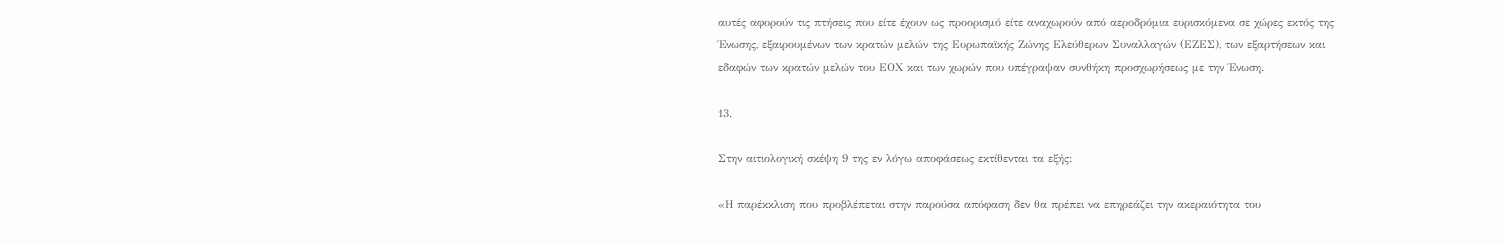αυτές αφορούν τις πτήσεις που είτε έχουν ως προορισμό είτε αναχωρούν από αεροδρόμια ευρισκόμενα σε χώρες εκτός της Ένωσης, εξαιρουμένων των κρατών μελών της Ευρωπαϊκής Ζώνης Ελεύθερων Συναλλαγών (ΕΖΕΣ), των εξαρτήσεων και εδαφών των κρατών μελών του ΕΟΧ και των χωρών που υπέγραψαν συνθήκη προσχωρήσεως με την Ένωση.

13.

Στην αιτιολογική σκέψη 9 της εν λόγω αποφάσεως εκτίθενται τα εξής:

«Η παρέκκλιση που προβλέπεται στην παρούσα απόφαση δεν θα πρέπει να επηρεάζει την ακεραιότητα του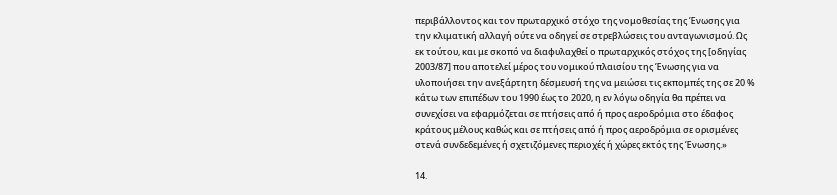περιβάλλοντος και τον πρωταρχικό στόχο της νομοθεσίας της Ένωσης για την κλιματική αλλαγή ούτε να οδηγεί σε στρεβλώσεις του ανταγωνισμού. Ως εκ τούτου, και με σκοπό να διαφυλαχθεί ο πρωταρχικός στόχος της [οδηγίας 2003/87] που αποτελεί μέρος του νομικού πλαισίου της Ένωσης για να υλοποιήσει την ανεξάρτητη δέσμευσή της να μειώσει τις εκπομπές της σε 20 % κάτω των επιπέδων του 1990 έως το 2020, η εν λόγω οδηγία θα πρέπει να συνεχίσει να εφαρμόζεται σε πτήσεις από ή προς αεροδρόμια στο έδαφος κράτους μέλους καθώς και σε πτήσεις από ή προς αεροδρόμια σε ορισμένες στενά συνδεδεμένες ή σχετιζόμενες περιοχές ή χώρες εκτός της Ένωσης.»

14.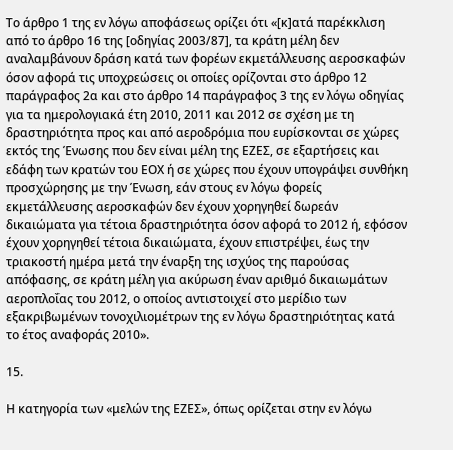Το άρθρο 1 της εν λόγω αποφάσεως ορίζει ότι «[κ]ατά παρέκκλιση από το άρθρο 16 της [οδηγίας 2003/87], τα κράτη μέλη δεν αναλαμβάνουν δράση κατά των φορέων εκμετάλλευσης αεροσκαφών όσον αφορά τις υποχρεώσεις οι οποίες ορίζονται στο άρθρο 12 παράγραφος 2α και στο άρθρο 14 παράγραφος 3 της εν λόγω οδηγίας για τα ημερολογιακά έτη 2010, 2011 και 2012 σε σχέση με τη δραστηριότητα προς και από αεροδρόμια που ευρίσκονται σε χώρες εκτός της Ένωσης που δεν είναι μέλη της ΕΖΕΣ, σε εξαρτήσεις και εδάφη των κρατών του ΕΟΧ ή σε χώρες που έχουν υπογράψει συνθήκη προσχώρησης με την Ένωση, εάν στους εν λόγω φορείς εκμετάλλευσης αεροσκαφών δεν έχουν χορηγηθεί δωρεάν δικαιώματα για τέτοια δραστηριότητα όσον αφορά το 2012 ή, εφόσον έχουν χορηγηθεί τέτοια δικαιώματα, έχουν επιστρέψει, έως την τριακοστή ημέρα μετά την έναρξη της ισχύος της παρούσας απόφασης, σε κράτη μέλη για ακύρωση έναν αριθμό δικαιωμάτων αεροπλοΐας του 2012, ο οποίος αντιστοιχεί στο μερίδιο των εξακριβωμένων τονοχιλιομέτρων της εν λόγω δραστηριότητας κατά το έτος αναφοράς 2010».

15.

Η κατηγορία των «μελών της ΕΖΕΣ», όπως ορίζεται στην εν λόγω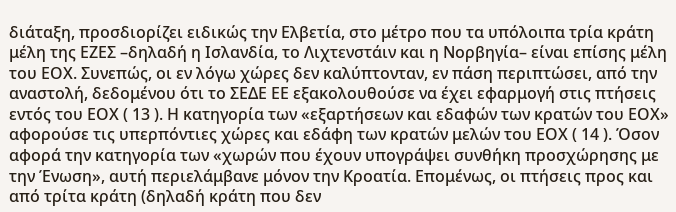διάταξη, προσδιορίζει ειδικώς την Ελβετία, στο μέτρο που τα υπόλοιπα τρία κράτη μέλη της ΕΖΕΣ –δηλαδή η Ισλανδία, το Λιχτενστάιν και η Νορβηγία– είναι επίσης μέλη του ΕΟΧ. Συνεπώς, οι εν λόγω χώρες δεν καλύπτονταν, εν πάση περιπτώσει, από την αναστολή, δεδομένου ότι το ΣΕΔΕ ΕΕ εξακολουθούσε να έχει εφαρμογή στις πτήσεις εντός του ΕΟΧ ( 13 ). Η κατηγορία των «εξαρτήσεων και εδαφών των κρατών του ΕΟΧ» αφορούσε τις υπερπόντιες χώρες και εδάφη των κρατών μελών του ΕΟΧ ( 14 ). Όσον αφορά την κατηγορία των «χωρών που έχουν υπογράψει συνθήκη προσχώρησης με την Ένωση», αυτή περιελάμβανε μόνον την Κροατία. Επομένως, οι πτήσεις προς και από τρίτα κράτη (δηλαδή κράτη που δεν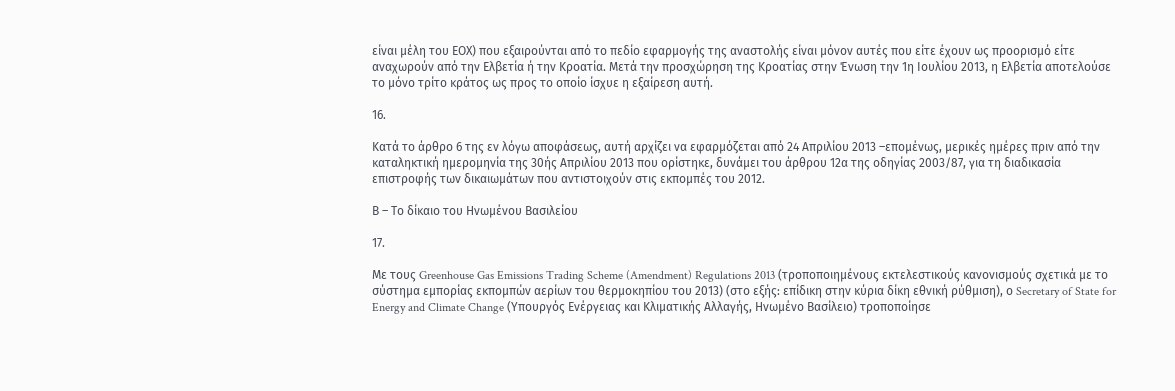είναι μέλη του ΕΟΧ) που εξαιρούνται από το πεδίο εφαρμογής της αναστολής είναι μόνον αυτές που είτε έχουν ως προορισμό είτε αναχωρούν από την Ελβετία ή την Κροατία. Μετά την προσχώρηση της Κροατίας στην Ένωση την 1η Ιουλίου 2013, η Ελβετία αποτελούσε το μόνο τρίτο κράτος ως προς το οποίο ίσχυε η εξαίρεση αυτή.

16.

Κατά το άρθρο 6 της εν λόγω αποφάσεως, αυτή αρχίζει να εφαρμόζεται από 24 Απριλίου 2013 –επομένως, μερικές ημέρες πριν από την καταληκτική ημερομηνία της 30ής Απριλίου 2013 που ορίστηκε, δυνάμει του άρθρου 12α της οδηγίας 2003/87, για τη διαδικασία επιστροφής των δικαιωμάτων που αντιστοιχούν στις εκπομπές του 2012.

Β – Το δίκαιο του Ηνωμένου Βασιλείου

17.

Με τους Greenhouse Gas Emissions Trading Scheme (Amendment) Regulations 2013 (τροποποιημένους εκτελεστικούς κανονισμούς σχετικά με το σύστημα εμπορίας εκπομπών αερίων του θερμοκηπίου του 2013) (στο εξής: επίδικη στην κύρια δίκη εθνική ρύθμιση), ο Secretary of State for Energy and Climate Change (Υπουργός Ενέργειας και Κλιματικής Αλλαγής, Ηνωμένο Βασίλειο) τροποποίησε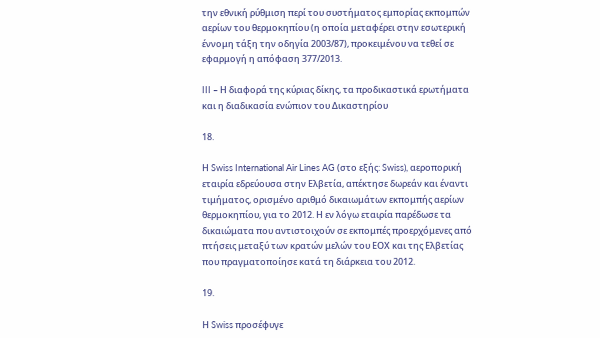την εθνική ρύθμιση περί του συστήματος εμπορίας εκπομπών αερίων του θερμοκηπίου (η οποία μεταφέρει στην εσωτερική έννομη τάξη την οδηγία 2003/87), προκειμένου να τεθεί σε εφαρμογή η απόφαση 377/2013.

III – Η διαφορά της κύριας δίκης, τα προδικαστικά ερωτήματα και η διαδικασία ενώπιον του Δικαστηρίου

18.

Η Swiss International Air Lines AG (στο εξής: Swiss), αεροπορική εταιρία εδρεύουσα στην Ελβετία, απέκτησε δωρεάν και έναντι τιμήματος, ορισμένο αριθμό δικαιωμάτων εκπομπής αερίων θερμοκηπίου, για το 2012. Η εν λόγω εταιρία παρέδωσε τα δικαιώματα που αντιστοιχούν σε εκπομπές προερχόμενες από πτήσεις μεταξύ των κρατών μελών του ΕΟΧ και της Ελβετίας που πραγματοποίησε κατά τη διάρκεια του 2012.

19.

Η Swiss προσέφυγε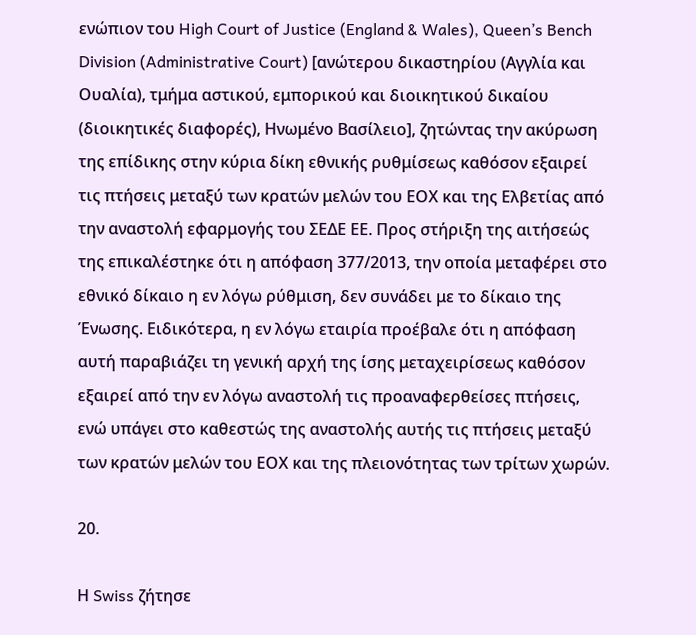ενώπιον του High Court of Justice (England & Wales), Queen’s Bench Division (Administrative Court) [ανώτερου δικαστηρίου (Αγγλία και Ουαλία), τμήμα αστικού, εμπορικού και διοικητικού δικαίου (διοικητικές διαφορές), Ηνωμένο Βασίλειο], ζητώντας την ακύρωση της επίδικης στην κύρια δίκη εθνικής ρυθμίσεως καθόσον εξαιρεί τις πτήσεις μεταξύ των κρατών μελών του ΕΟΧ και της Ελβετίας από την αναστολή εφαρμογής του ΣΕΔΕ ΕΕ. Προς στήριξη της αιτήσεώς της επικαλέστηκε ότι η απόφαση 377/2013, την οποία μεταφέρει στο εθνικό δίκαιο η εν λόγω ρύθμιση, δεν συνάδει με το δίκαιο της Ένωσης. Ειδικότερα, η εν λόγω εταιρία προέβαλε ότι η απόφαση αυτή παραβιάζει τη γενική αρχή της ίσης μεταχειρίσεως καθόσον εξαιρεί από την εν λόγω αναστολή τις προαναφερθείσες πτήσεις, ενώ υπάγει στο καθεστώς της αναστολής αυτής τις πτήσεις μεταξύ των κρατών μελών του ΕΟΧ και της πλειονότητας των τρίτων χωρών.

20.

Η Swiss ζήτησε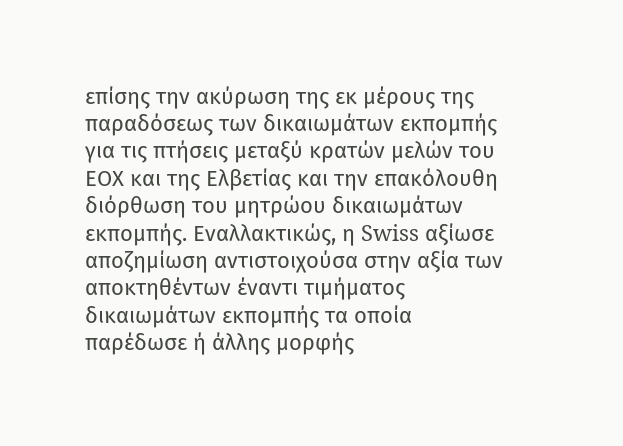επίσης την ακύρωση της εκ μέρους της παραδόσεως των δικαιωμάτων εκπομπής για τις πτήσεις μεταξύ κρατών μελών του ΕΟΧ και της Ελβετίας και την επακόλουθη διόρθωση του μητρώου δικαιωμάτων εκπομπής. Εναλλακτικώς, η Swiss αξίωσε αποζημίωση αντιστοιχούσα στην αξία των αποκτηθέντων έναντι τιμήματος δικαιωμάτων εκπομπής τα οποία παρέδωσε ή άλλης μορφής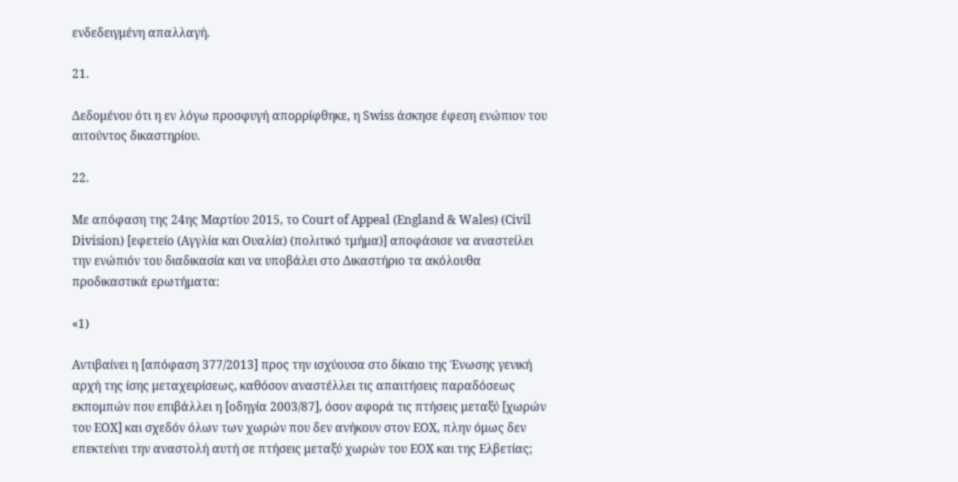ενδεδειγμένη απαλλαγή.

21.

Δεδομένου ότι η εν λόγω προσφυγή απορρίφθηκε, η Swiss άσκησε έφεση ενώπιον του αιτούντος δικαστηρίου.

22.

Με απόφαση της 24ης Μαρτίου 2015, το Court of Appeal (England & Wales) (Civil Division) [εφετείο (Αγγλία και Ουαλία) (πολιτικό τμήμα)] αποφάσισε να αναστείλει την ενώπιόν του διαδικασία και να υποβάλει στο Δικαστήριο τα ακόλουθα προδικαστικά ερωτήματα:

«1)

Αντιβαίνει η [απόφαση 377/2013] προς την ισχύουσα στο δίκαιο της Ένωσης γενική αρχή της ίσης μεταχειρίσεως, καθόσον αναστέλλει τις απαιτήσεις παραδόσεως εκπομπών που επιβάλλει η [οδηγία 2003/87], όσον αφορά τις πτήσεις μεταξύ [χωρών του ΕΟΧ] και σχεδόν όλων των χωρών που δεν ανήκουν στον ΕΟΧ, πλην όμως δεν επεκτείνει την αναστολή αυτή σε πτήσεις μεταξύ χωρών του ΕΟΧ και της Ελβετίας;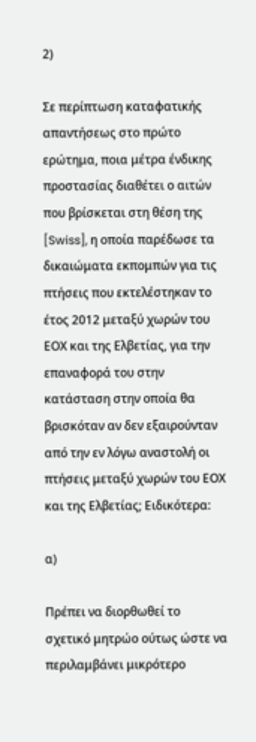2)

Σε περίπτωση καταφατικής απαντήσεως στο πρώτο ερώτημα, ποια μέτρα ένδικης προστασίας διαθέτει ο αιτών που βρίσκεται στη θέση της [Swiss], η οποία παρέδωσε τα δικαιώματα εκπομπών για τις πτήσεις που εκτελέστηκαν το έτος 2012 μεταξύ χωρών του ΕΟΧ και της Ελβετίας, για την επαναφορά του στην κατάσταση στην οποία θα βρισκόταν αν δεν εξαιρούνταν από την εν λόγω αναστολή οι πτήσεις μεταξύ χωρών του ΕΟΧ και της Ελβετίας; Ειδικότερα:

α)

Πρέπει να διορθωθεί το σχετικό μητρώο ούτως ώστε να περιλαμβάνει μικρότερο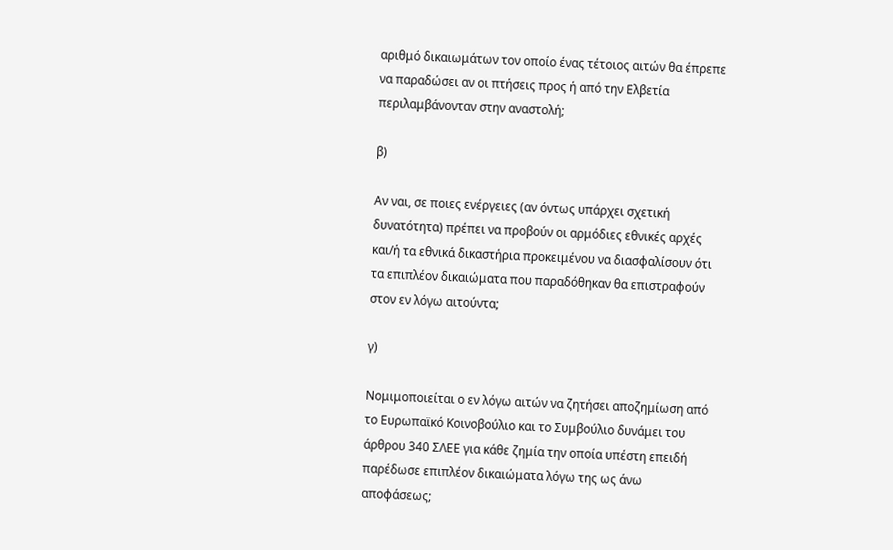αριθμό δικαιωμάτων τον οποίο ένας τέτοιος αιτών θα έπρεπε να παραδώσει αν οι πτήσεις προς ή από την Ελβετία περιλαμβάνονταν στην αναστολή;

β)

Αν ναι, σε ποιες ενέργειες (αν όντως υπάρχει σχετική δυνατότητα) πρέπει να προβούν οι αρμόδιες εθνικές αρχές και/ή τα εθνικά δικαστήρια προκειμένου να διασφαλίσουν ότι τα επιπλέον δικαιώματα που παραδόθηκαν θα επιστραφούν στον εν λόγω αιτούντα;

γ)

Νομιμοποιείται ο εν λόγω αιτών να ζητήσει αποζημίωση από το Ευρωπαϊκό Κοινοβούλιο και το Συμβούλιο δυνάμει του άρθρου 340 ΣΛΕΕ για κάθε ζημία την οποία υπέστη επειδή παρέδωσε επιπλέον δικαιώματα λόγω της ως άνω αποφάσεως;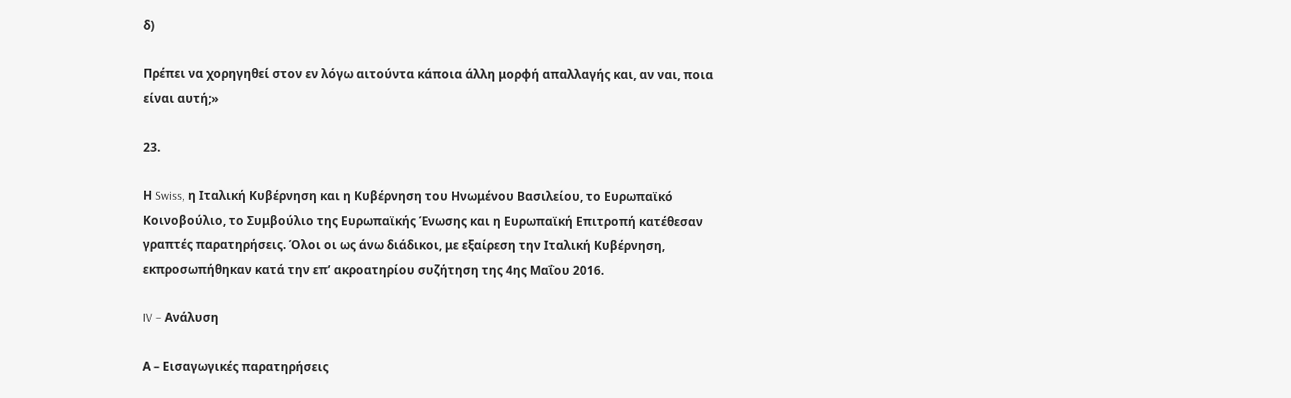δ)

Πρέπει να χορηγηθεί στον εν λόγω αιτούντα κάποια άλλη μορφή απαλλαγής και, αν ναι, ποια είναι αυτή;»

23.

Η Swiss, η Ιταλική Κυβέρνηση και η Κυβέρνηση του Ηνωμένου Βασιλείου, το Ευρωπαϊκό Κοινοβούλιο, το Συμβούλιο της Ευρωπαϊκής Ένωσης και η Ευρωπαϊκή Επιτροπή κατέθεσαν γραπτές παρατηρήσεις. Όλοι οι ως άνω διάδικοι, με εξαίρεση την Ιταλική Κυβέρνηση, εκπροσωπήθηκαν κατά την επ’ ακροατηρίου συζήτηση της 4ης Μαΐου 2016.

IV – Ανάλυση

Α – Εισαγωγικές παρατηρήσεις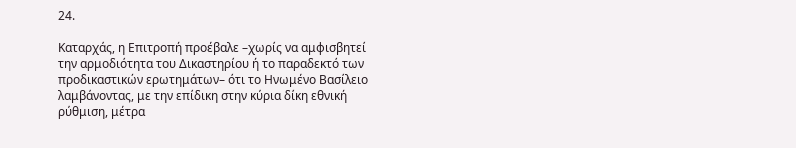24.

Καταρχάς, η Επιτροπή προέβαλε –χωρίς να αμφισβητεί την αρμοδιότητα του Δικαστηρίου ή το παραδεκτό των προδικαστικών ερωτημάτων– ότι το Ηνωμένο Βασίλειο λαμβάνοντας, με την επίδικη στην κύρια δίκη εθνική ρύθμιση, μέτρα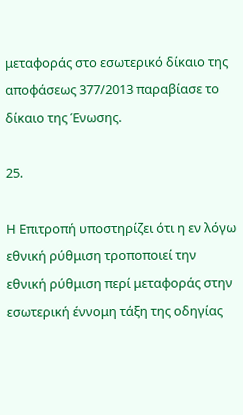μεταφοράς στο εσωτερικό δίκαιο της αποφάσεως 377/2013 παραβίασε το δίκαιο της Ένωσης.

25.

Η Επιτροπή υποστηρίζει ότι η εν λόγω εθνική ρύθμιση τροποποιεί την εθνική ρύθμιση περί μεταφοράς στην εσωτερική έννομη τάξη της οδηγίας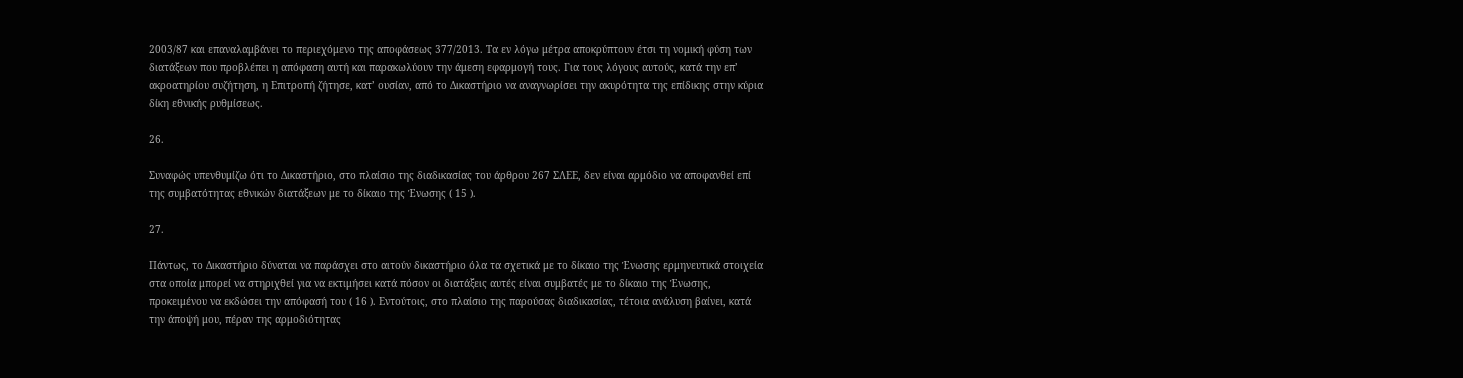2003/87 και επαναλαμβάνει το περιεχόμενο της αποφάσεως 377/2013. Τα εν λόγω μέτρα αποκρύπτουν έτσι τη νομική φύση των διατάξεων που προβλέπει η απόφαση αυτή και παρακωλύουν την άμεση εφαρμογή τους. Για τους λόγους αυτούς, κατά την επ’ ακροατηρίου συζήτηση, η Επιτροπή ζήτησε, κατ’ ουσίαν, από το Δικαστήριο να αναγνωρίσει την ακυρότητα της επίδικης στην κύρια δίκη εθνικής ρυθμίσεως.

26.

Συναφώς υπενθυμίζω ότι το Δικαστήριο, στο πλαίσιο της διαδικασίας του άρθρου 267 ΣΛΕΕ, δεν είναι αρμόδιο να αποφανθεί επί της συμβατότητας εθνικών διατάξεων με το δίκαιο της Ένωσης ( 15 ).

27.

Πάντως, το Δικαστήριο δύναται να παράσχει στο αιτούν δικαστήριο όλα τα σχετικά με το δίκαιο της Ένωσης ερμηνευτικά στοιχεία στα οποία μπορεί να στηριχθεί για να εκτιμήσει κατά πόσον οι διατάξεις αυτές είναι συμβατές με το δίκαιο της Ένωσης, προκειμένου να εκδώσει την απόφασή του ( 16 ). Εντούτοις, στο πλαίσιο της παρούσας διαδικασίας, τέτοια ανάλυση βαίνει, κατά την άποψή μου, πέραν της αρμοδιότητας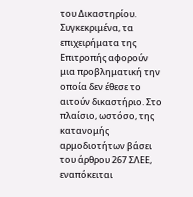του Δικαστηρίου. Συγκεκριμένα, τα επιχειρήματα της Επιτροπής αφορούν μια προβληματική την οποία δεν έθεσε το αιτούν δικαστήριο. Στο πλαίσιο, ωστόσο, της κατανομής αρμοδιοτήτων βάσει του άρθρου 267 ΣΛΕΕ, εναπόκειται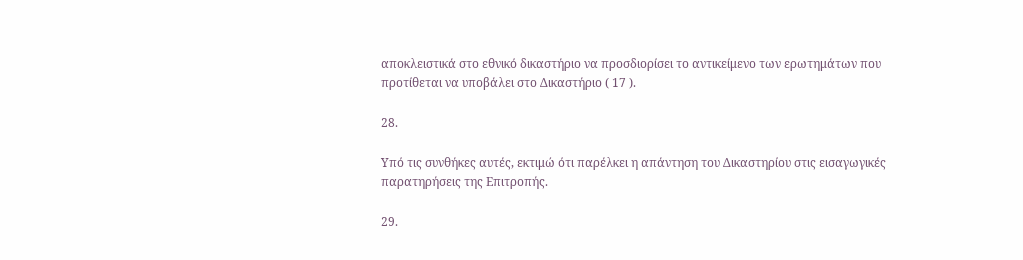αποκλειστικά στο εθνικό δικαστήριο να προσδιορίσει το αντικείμενο των ερωτημάτων που προτίθεται να υποβάλει στο Δικαστήριο ( 17 ).

28.

Υπό τις συνθήκες αυτές, εκτιμώ ότι παρέλκει η απάντηση του Δικαστηρίου στις εισαγωγικές παρατηρήσεις της Επιτροπής.

29.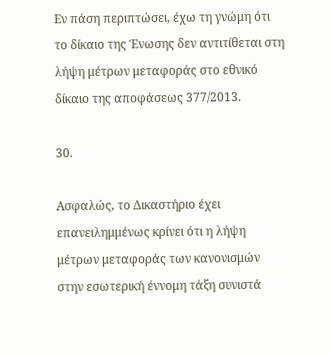Εν πάση περιπτώσει, έχω τη γνώμη ότι το δίκαιο της Ένωσης δεν αντιτίθεται στη λήψη μέτρων μεταφοράς στο εθνικό δίκαιο της αποφάσεως 377/2013.

30.

Ασφαλώς, το Δικαστήριο έχει επανειλημμένως κρίνει ότι η λήψη μέτρων μεταφοράς των κανονισμών στην εσωτερική έννομη τάξη συνιστά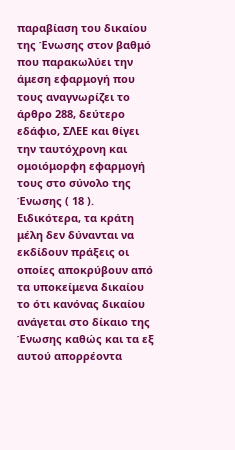παραβίαση του δικαίου της Ένωσης στον βαθμό που παρακωλύει την άμεση εφαρμογή που τους αναγνωρίζει το άρθρο 288, δεύτερο εδάφιο, ΣΛΕΕ και θίγει την ταυτόχρονη και ομοιόμορφη εφαρμογή τους στο σύνολο της Ένωσης ( 18 ). Ειδικότερα, τα κράτη μέλη δεν δύνανται να εκδίδουν πράξεις οι οποίες αποκρύβουν από τα υποκείμενα δικαίου το ότι κανόνας δικαίου ανάγεται στο δίκαιο της Ένωσης καθώς και τα εξ αυτού απορρέοντα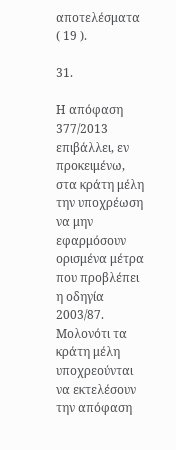αποτελέσματα ( 19 ).

31.

Η απόφαση 377/2013 επιβάλλει, εν προκειμένω, στα κράτη μέλη την υποχρέωση να μην εφαρμόσουν ορισμένα μέτρα που προβλέπει η οδηγία 2003/87. Μολονότι τα κράτη μέλη υποχρεούνται να εκτελέσουν την απόφαση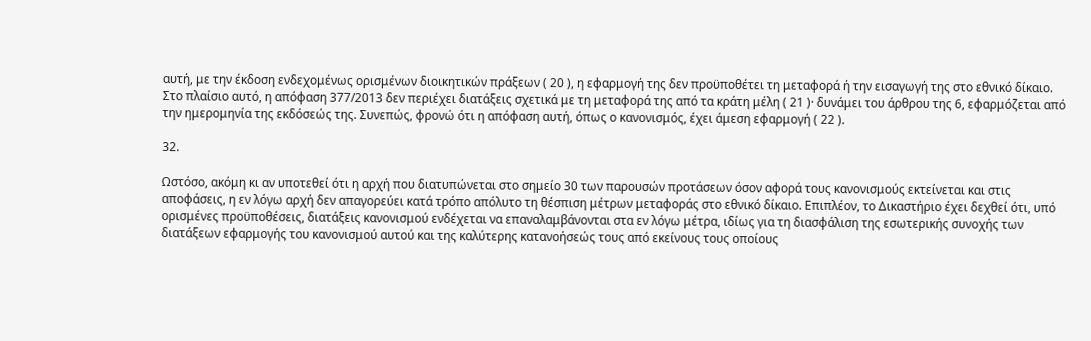αυτή, με την έκδοση ενδεχομένως ορισμένων διοικητικών πράξεων ( 20 ), η εφαρμογή της δεν προϋποθέτει τη μεταφορά ή την εισαγωγή της στο εθνικό δίκαιο. Στο πλαίσιο αυτό, η απόφαση 377/2013 δεν περιέχει διατάξεις σχετικά με τη μεταφορά της από τα κράτη μέλη ( 21 )· δυνάμει του άρθρου της 6, εφαρμόζεται από την ημερομηνία της εκδόσεώς της. Συνεπώς, φρονώ ότι η απόφαση αυτή, όπως ο κανονισμός, έχει άμεση εφαρμογή ( 22 ).

32.

Ωστόσο, ακόμη κι αν υποτεθεί ότι η αρχή που διατυπώνεται στο σημείο 30 των παρουσών προτάσεων όσον αφορά τους κανονισμούς εκτείνεται και στις αποφάσεις, η εν λόγω αρχή δεν απαγορεύει κατά τρόπο απόλυτο τη θέσπιση μέτρων μεταφοράς στο εθνικό δίκαιο. Επιπλέον, το Δικαστήριο έχει δεχθεί ότι, υπό ορισμένες προϋποθέσεις, διατάξεις κανονισμού ενδέχεται να επαναλαμβάνονται στα εν λόγω μέτρα, ιδίως για τη διασφάλιση της εσωτερικής συνοχής των διατάξεων εφαρμογής του κανονισμού αυτού και της καλύτερης κατανοήσεώς τους από εκείνους τους οποίους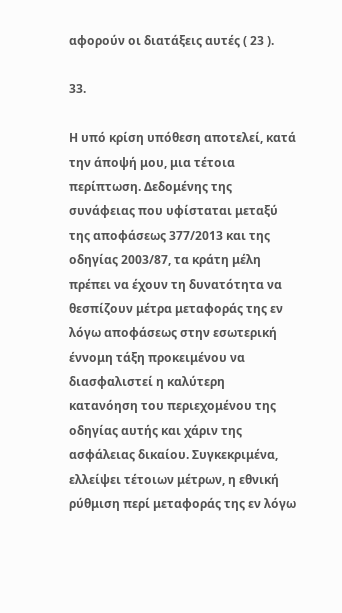αφορούν οι διατάξεις αυτές ( 23 ).

33.

Η υπό κρίση υπόθεση αποτελεί, κατά την άποψή μου, μια τέτοια περίπτωση. Δεδομένης της συνάφειας που υφίσταται μεταξύ της αποφάσεως 377/2013 και της οδηγίας 2003/87, τα κράτη μέλη πρέπει να έχουν τη δυνατότητα να θεσπίζουν μέτρα μεταφοράς της εν λόγω αποφάσεως στην εσωτερική έννομη τάξη προκειμένου να διασφαλιστεί η καλύτερη κατανόηση του περιεχομένου της οδηγίας αυτής και χάριν της ασφάλειας δικαίου. Συγκεκριμένα, ελλείψει τέτοιων μέτρων, η εθνική ρύθμιση περί μεταφοράς της εν λόγω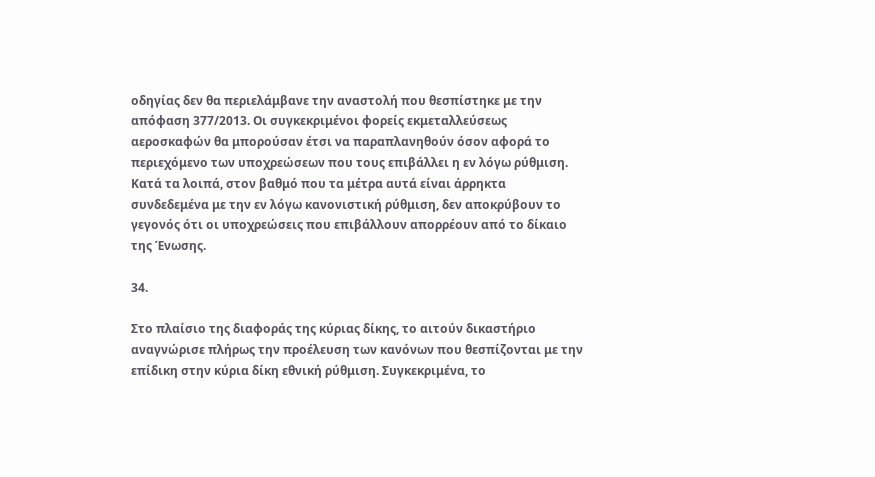οδηγίας δεν θα περιελάμβανε την αναστολή που θεσπίστηκε με την απόφαση 377/2013. Οι συγκεκριμένοι φορείς εκμεταλλεύσεως αεροσκαφών θα μπορούσαν έτσι να παραπλανηθούν όσον αφορά το περιεχόμενο των υποχρεώσεων που τους επιβάλλει η εν λόγω ρύθμιση. Κατά τα λοιπά, στον βαθμό που τα μέτρα αυτά είναι άρρηκτα συνδεδεμένα με την εν λόγω κανονιστική ρύθμιση, δεν αποκρύβουν το γεγονός ότι οι υποχρεώσεις που επιβάλλουν απορρέουν από το δίκαιο της Ένωσης.

34.

Στο πλαίσιο της διαφοράς της κύριας δίκης, το αιτούν δικαστήριο αναγνώρισε πλήρως την προέλευση των κανόνων που θεσπίζονται με την επίδικη στην κύρια δίκη εθνική ρύθμιση. Συγκεκριμένα, το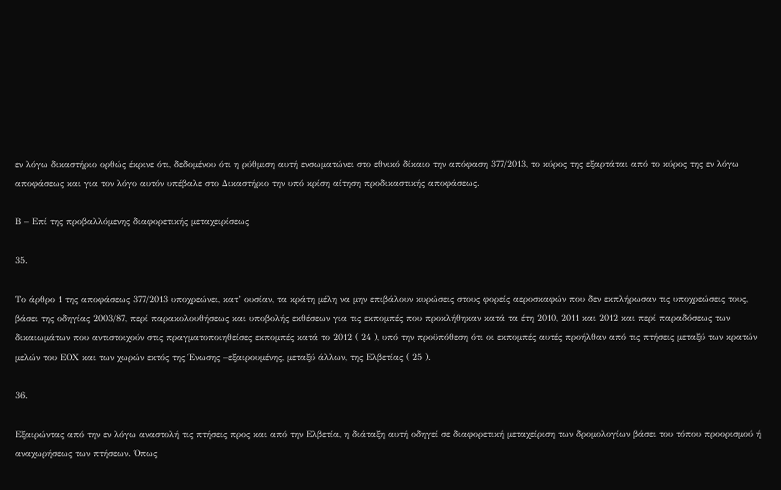εν λόγω δικαστήριο ορθώς έκρινε ότι, δεδομένου ότι η ρύθμιση αυτή ενσωματώνει στο εθνικό δίκαιο την απόφαση 377/2013, το κύρος της εξαρτάται από το κύρος της εν λόγω αποφάσεως και για τον λόγο αυτόν υπέβαλε στο Δικαστήριο την υπό κρίση αίτηση προδικαστικής αποφάσεως.

Β – Επί της προβαλλόμενης διαφορετικής μεταχειρίσεως

35.

Το άρθρο 1 της αποφάσεως 377/2013 υποχρεώνει, κατ’ ουσίαν, τα κράτη μέλη να μην επιβάλουν κυρώσεις στους φορείς αεροσκαφών που δεν εκπλήρωσαν τις υποχρεώσεις τους, βάσει της οδηγίας 2003/87, περί παρακολουθήσεως και υποβολής εκθέσεων για τις εκπομπές που προκλήθηκαν κατά τα έτη 2010, 2011 και 2012 και περί παραδόσεως των δικαιωμάτων που αντιστοιχούν στις πραγματοποιηθείσες εκπομπές κατά το 2012 ( 24 ), υπό την προϋπόθεση ότι οι εκπομπές αυτές προήλθαν από τις πτήσεις μεταξύ των κρατών μελών του ΕΟΧ και των χωρών εκτός της Ένωσης –εξαιρουμένης, μεταξύ άλλων, της Ελβετίας ( 25 ).

36.

Εξαιρώντας από την εν λόγω αναστολή τις πτήσεις προς και από την Ελβετία, η διάταξη αυτή οδηγεί σε διαφορετική μεταχείριση των δρομολογίων βάσει του τόπου προορισμού ή αναχωρήσεως των πτήσεων. Όπως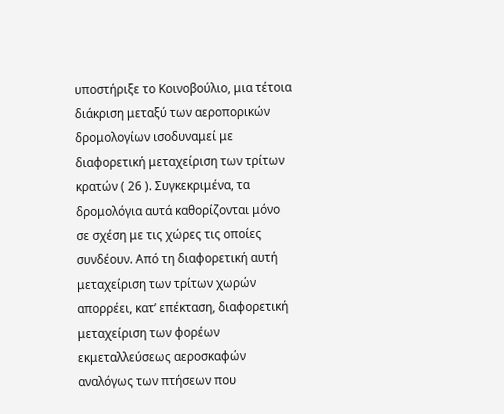υποστήριξε το Κοινοβούλιο, μια τέτοια διάκριση μεταξύ των αεροπορικών δρομολογίων ισοδυναμεί με διαφορετική μεταχείριση των τρίτων κρατών ( 26 ). Συγκεκριμένα, τα δρομολόγια αυτά καθορίζονται μόνο σε σχέση με τις χώρες τις οποίες συνδέουν. Από τη διαφορετική αυτή μεταχείριση των τρίτων χωρών απορρέει, κατ’ επέκταση, διαφορετική μεταχείριση των φορέων εκμεταλλεύσεως αεροσκαφών αναλόγως των πτήσεων που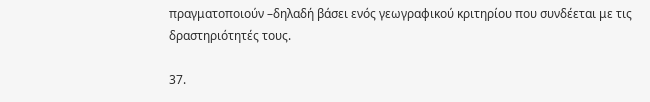πραγματοποιούν –δηλαδή βάσει ενός γεωγραφικού κριτηρίου που συνδέεται με τις δραστηριότητές τους.

37.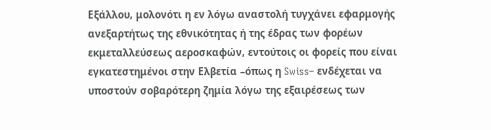Εξάλλου, μολονότι η εν λόγω αναστολή τυγχάνει εφαρμογής ανεξαρτήτως της εθνικότητας ή της έδρας των φορέων εκμεταλλεύσεως αεροσκαφών, εντούτοις οι φορείς που είναι εγκατεστημένοι στην Ελβετία –όπως η Swiss– ενδέχεται να υποστούν σοβαρότερη ζημία λόγω της εξαιρέσεως των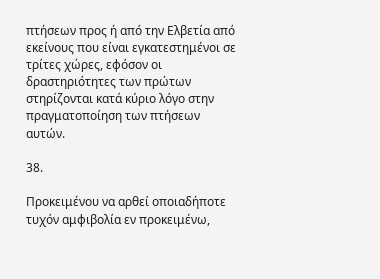πτήσεων προς ή από την Ελβετία από εκείνους που είναι εγκατεστημένοι σε τρίτες χώρες, εφόσον οι δραστηριότητες των πρώτων στηρίζονται κατά κύριο λόγο στην πραγματοποίηση των πτήσεων αυτών.

38.

Προκειμένου να αρθεί οποιαδήποτε τυχόν αμφιβολία εν προκειμένω,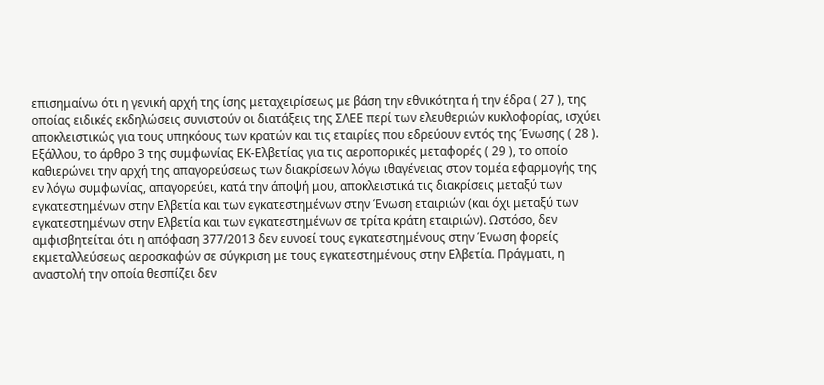επισημαίνω ότι η γενική αρχή της ίσης μεταχειρίσεως με βάση την εθνικότητα ή την έδρα ( 27 ), της οποίας ειδικές εκδηλώσεις συνιστούν οι διατάξεις της ΣΛΕΕ περί των ελευθεριών κυκλοφορίας, ισχύει αποκλειστικώς για τους υπηκόους των κρατών και τις εταιρίες που εδρεύουν εντός της Ένωσης ( 28 ). Εξάλλου, το άρθρο 3 της συμφωνίας ΕΚ-Ελβετίας για τις αεροπορικές μεταφορές ( 29 ), το οποίο καθιερώνει την αρχή της απαγορεύσεως των διακρίσεων λόγω ιθαγένειας στον τομέα εφαρμογής της εν λόγω συμφωνίας, απαγορεύει, κατά την άποψή μου, αποκλειστικά τις διακρίσεις μεταξύ των εγκατεστημένων στην Ελβετία και των εγκατεστημένων στην Ένωση εταιριών (και όχι μεταξύ των εγκατεστημένων στην Ελβετία και των εγκατεστημένων σε τρίτα κράτη εταιριών). Ωστόσο, δεν αμφισβητείται ότι η απόφαση 377/2013 δεν ευνοεί τους εγκατεστημένους στην Ένωση φορείς εκμεταλλεύσεως αεροσκαφών σε σύγκριση με τους εγκατεστημένους στην Ελβετία. Πράγματι, η αναστολή την οποία θεσπίζει δεν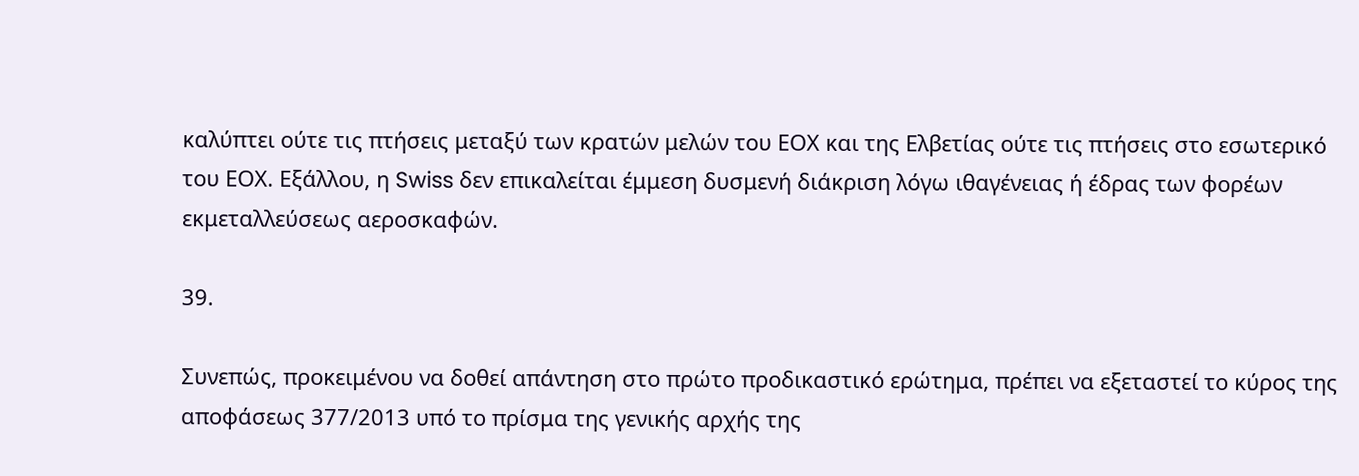καλύπτει ούτε τις πτήσεις μεταξύ των κρατών μελών του ΕΟΧ και της Ελβετίας ούτε τις πτήσεις στο εσωτερικό του ΕΟΧ. Εξάλλου, η Swiss δεν επικαλείται έμμεση δυσμενή διάκριση λόγω ιθαγένειας ή έδρας των φορέων εκμεταλλεύσεως αεροσκαφών.

39.

Συνεπώς, προκειμένου να δοθεί απάντηση στο πρώτο προδικαστικό ερώτημα, πρέπει να εξεταστεί το κύρος της αποφάσεως 377/2013 υπό το πρίσμα της γενικής αρχής της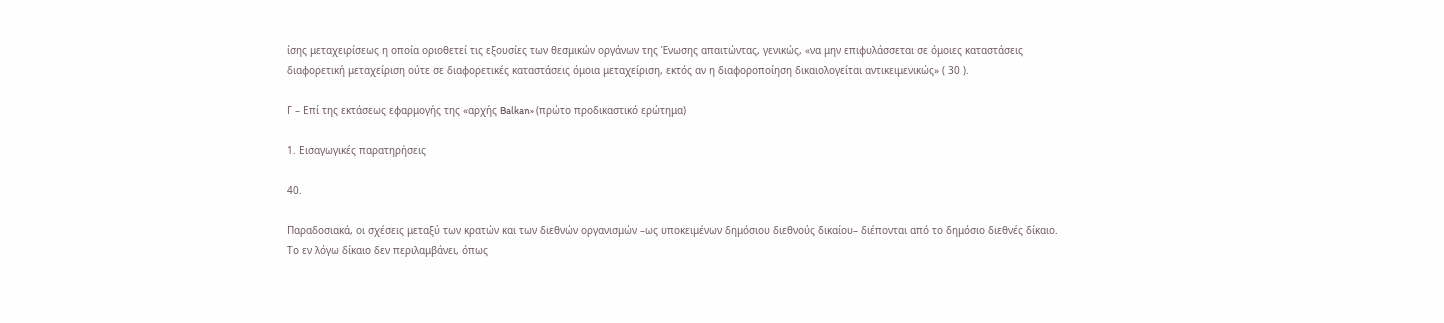ίσης μεταχειρίσεως η οποία οριοθετεί τις εξουσίες των θεσμικών οργάνων της Ένωσης απαιτώντας, γενικώς, «να μην επιφυλάσσεται σε όμοιες καταστάσεις διαφορετική μεταχείριση ούτε σε διαφορετικές καταστάσεις όμοια μεταχείριση, εκτός αν η διαφοροποίηση δικαιολογείται αντικειμενικώς» ( 30 ).

Γ – Επί της εκτάσεως εφαρμογής της «αρχής Balkan» (πρώτο προδικαστικό ερώτημα)

1. Εισαγωγικές παρατηρήσεις

40.

Παραδοσιακά, οι σχέσεις μεταξύ των κρατών και των διεθνών οργανισμών –ως υποκειμένων δημόσιου διεθνούς δικαίου– διέπονται από το δημόσιο διεθνές δίκαιο. Το εν λόγω δίκαιο δεν περιλαμβάνει, όπως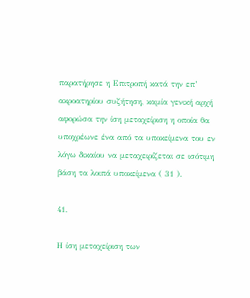παρατήρησε η Επιτροπή κατά την επ’ ακροατηρίου συζήτηση, καμία γενική αρχή αφορώσα την ίση μεταχείριση η οποία θα υποχρέωνε ένα από τα υποκείμενα του εν λόγω δικαίου να μεταχειρίζεται σε ισότιμη βάση τα λοιπά υποκείμενα ( 31 ).

41.

Η ίση μεταχείριση των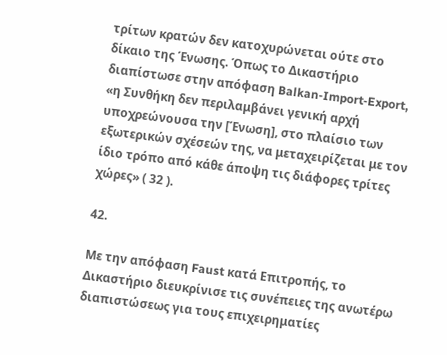τρίτων κρατών δεν κατοχυρώνεται ούτε στο δίκαιο της Ένωσης. Όπως το Δικαστήριο διαπίστωσε στην απόφαση Balkan‑Import‑Export, «η Συνθήκη δεν περιλαμβάνει γενική αρχή υποχρεώνουσα την [Ένωση], στο πλαίσιο των εξωτερικών σχέσεών της, να μεταχειρίζεται με τον ίδιο τρόπο από κάθε άποψη τις διάφορες τρίτες χώρες» ( 32 ).

42.

Με την απόφαση Faust κατά Επιτροπής, το Δικαστήριο διευκρίνισε τις συνέπειες της ανωτέρω διαπιστώσεως για τους επιχειρηματίες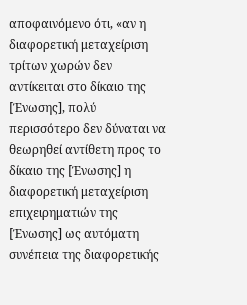αποφαινόμενο ότι, «αν η διαφορετική μεταχείριση τρίτων χωρών δεν αντίκειται στο δίκαιο της [Ένωσης], πολύ περισσότερο δεν δύναται να θεωρηθεί αντίθετη προς το δίκαιο της [Ένωσης] η διαφορετική μεταχείριση επιχειρηματιών της [Ένωσης] ως αυτόματη συνέπεια της διαφορετικής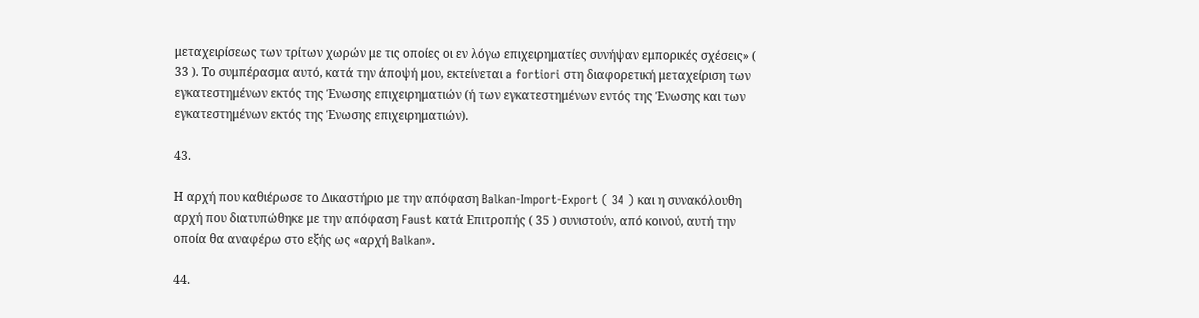μεταχειρίσεως των τρίτων χωρών με τις οποίες οι εν λόγω επιχειρηματίες συνήψαν εμπορικές σχέσεις» ( 33 ). Το συμπέρασμα αυτό, κατά την άποψή μου, εκτείνεται a fortiori στη διαφορετική μεταχείριση των εγκατεστημένων εκτός της Ένωσης επιχειρηματιών (ή των εγκατεστημένων εντός της Ένωσης και των εγκατεστημένων εκτός της Ένωσης επιχειρηματιών).

43.

Η αρχή που καθιέρωσε το Δικαστήριο με την απόφαση Balkan‑Import‑Export ( 34 ) και η συνακόλουθη αρχή που διατυπώθηκε με την απόφαση Faust κατά Επιτροπής ( 35 ) συνιστούν, από κοινού, αυτή την οποία θα αναφέρω στο εξής ως «αρχή Balkan».

44.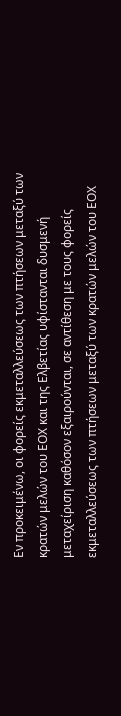Εν προκειμένω, οι φορείς εκμεταλλεύσεως των πτήσεων μεταξύ των κρατών μελών του ΕΟΧ και της Ελβετίας υφίστανται δυσμενή μεταχείριση καθόσον εξαιρούνται, σε αντίθεση με τους φορείς εκμεταλλεύσεως των πτήσεων μεταξύ των κρατών μελών του ΕΟΧ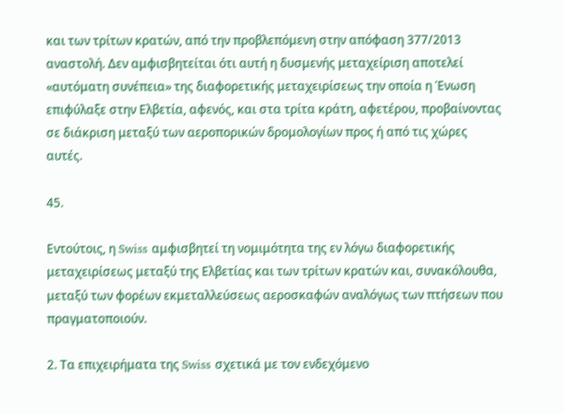και των τρίτων κρατών, από την προβλεπόμενη στην απόφαση 377/2013 αναστολή. Δεν αμφισβητείται ότι αυτή η δυσμενής μεταχείριση αποτελεί «αυτόματη συνέπεια» της διαφορετικής μεταχειρίσεως την οποία η Ένωση επιφύλαξε στην Ελβετία, αφενός, και στα τρίτα κράτη, αφετέρου, προβαίνοντας σε διάκριση μεταξύ των αεροπορικών δρομολογίων προς ή από τις χώρες αυτές.

45.

Εντούτοις, η Swiss αμφισβητεί τη νομιμότητα της εν λόγω διαφορετικής μεταχειρίσεως μεταξύ της Ελβετίας και των τρίτων κρατών και, συνακόλουθα, μεταξύ των φορέων εκμεταλλεύσεως αεροσκαφών αναλόγως των πτήσεων που πραγματοποιούν.

2. Τα επιχειρήματα της Swiss σχετικά με τον ενδεχόμενο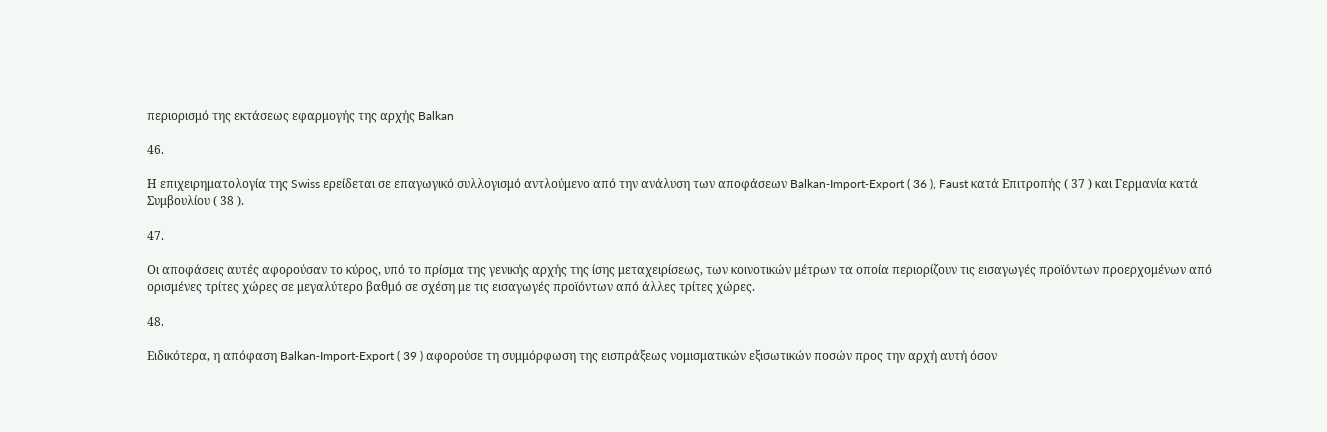περιορισμό της εκτάσεως εφαρμογής της αρχής Balkan

46.

Η επιχειρηματολογία της Swiss ερείδεται σε επαγωγικό συλλογισμό αντλούμενο από την ανάλυση των αποφάσεων Balkan‑Import‑Export ( 36 ), Faust κατά Επιτροπής ( 37 ) και Γερμανία κατά Συμβουλίου ( 38 ).

47.

Οι αποφάσεις αυτές αφορούσαν το κύρος, υπό το πρίσμα της γενικής αρχής της ίσης μεταχειρίσεως, των κοινοτικών μέτρων τα οποία περιορίζουν τις εισαγωγές προϊόντων προερχομένων από ορισμένες τρίτες χώρες σε μεγαλύτερο βαθμό σε σχέση με τις εισαγωγές προϊόντων από άλλες τρίτες χώρες.

48.

Ειδικότερα, η απόφαση Balkan‑Import‑Export ( 39 ) αφορούσε τη συμμόρφωση της εισπράξεως νομισματικών εξισωτικών ποσών προς την αρχή αυτή όσον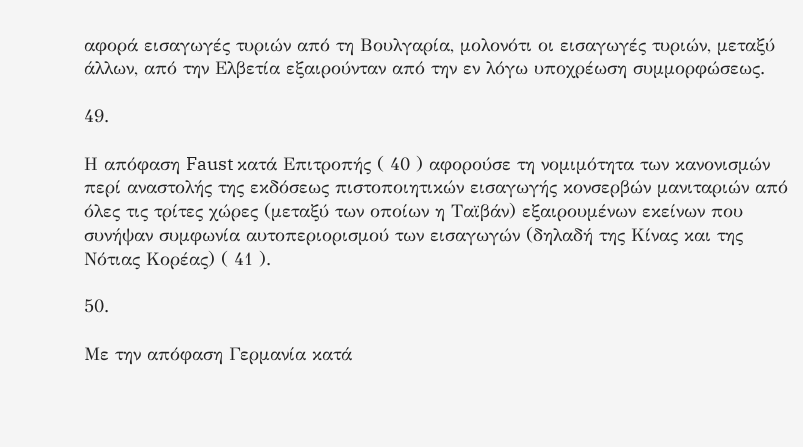αφορά εισαγωγές τυριών από τη Βουλγαρία, μολονότι οι εισαγωγές τυριών, μεταξύ άλλων, από την Ελβετία εξαιρούνταν από την εν λόγω υποχρέωση συμμορφώσεως.

49.

Η απόφαση Faust κατά Επιτροπής ( 40 ) αφορούσε τη νομιμότητα των κανονισμών περί αναστολής της εκδόσεως πιστοποιητικών εισαγωγής κονσερβών μανιταριών από όλες τις τρίτες χώρες (μεταξύ των οποίων η Ταϊβάν) εξαιρουμένων εκείνων που συνήψαν συμφωνία αυτοπεριορισμού των εισαγωγών (δηλαδή της Κίνας και της Νότιας Κορέας) ( 41 ).

50.

Με την απόφαση Γερμανία κατά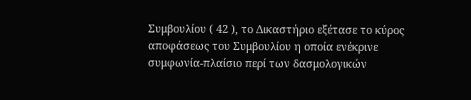Συμβουλίου ( 42 ), το Δικαστήριο εξέτασε το κύρος αποφάσεως του Συμβουλίου η οποία ενέκρινε συμφωνία‑πλαίσιο περί των δασμολογικών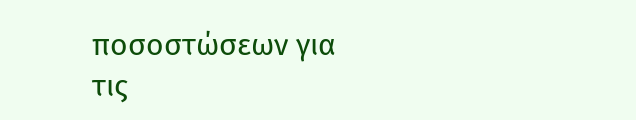ποσοστώσεων για τις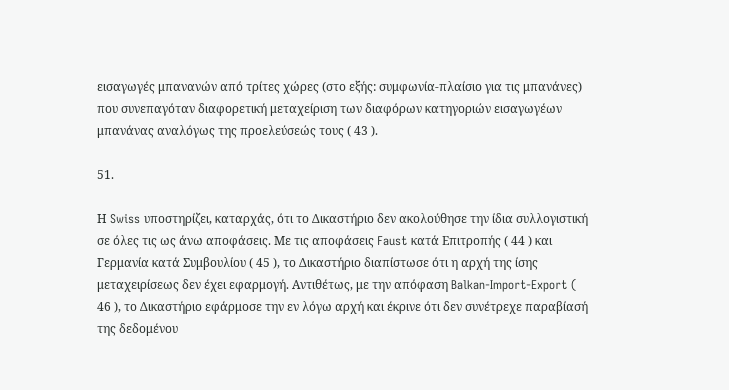εισαγωγές μπανανών από τρίτες χώρες (στο εξής: συμφωνία-πλαίσιο για τις μπανάνες) που συνεπαγόταν διαφορετική μεταχείριση των διαφόρων κατηγοριών εισαγωγέων μπανάνας αναλόγως της προελεύσεώς τους ( 43 ).

51.

Η Swiss υποστηρίζει, καταρχάς, ότι το Δικαστήριο δεν ακολούθησε την ίδια συλλογιστική σε όλες τις ως άνω αποφάσεις. Με τις αποφάσεις Faust κατά Επιτροπής ( 44 ) και Γερμανία κατά Συμβουλίου ( 45 ), το Δικαστήριο διαπίστωσε ότι η αρχή της ίσης μεταχειρίσεως δεν έχει εφαρμογή. Αντιθέτως, με την απόφαση Balkan‑Import‑Export ( 46 ), το Δικαστήριο εφάρμοσε την εν λόγω αρχή και έκρινε ότι δεν συνέτρεχε παραβίασή της δεδομένου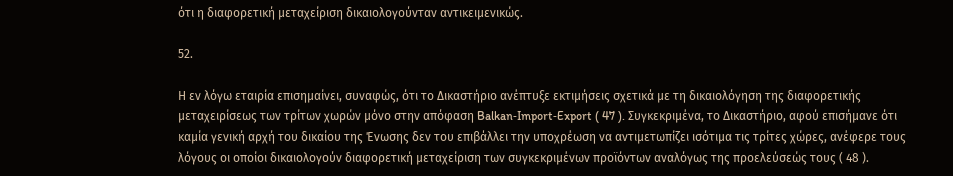ότι η διαφορετική μεταχείριση δικαιολογούνταν αντικειμενικώς.

52.

Η εν λόγω εταιρία επισημαίνει, συναφώς, ότι το Δικαστήριο ανέπτυξε εκτιμήσεις σχετικά με τη δικαιολόγηση της διαφορετικής μεταχειρίσεως των τρίτων χωρών μόνο στην απόφαση Balkan‑Import‑Export ( 47 ). Συγκεκριμένα, το Δικαστήριο, αφού επισήμανε ότι καμία γενική αρχή του δικαίου της Ένωσης δεν του επιβάλλει την υποχρέωση να αντιμετωπίζει ισότιμα τις τρίτες χώρες, ανέφερε τους λόγους οι οποίοι δικαιολογούν διαφορετική μεταχείριση των συγκεκριμένων προϊόντων αναλόγως της προελεύσεώς τους ( 48 ).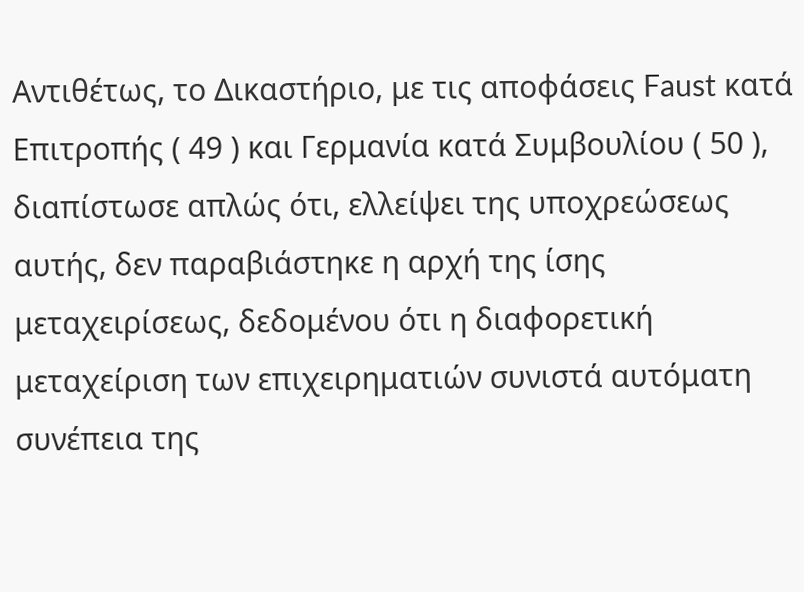Αντιθέτως, το Δικαστήριο, με τις αποφάσεις Faust κατά Επιτροπής ( 49 ) και Γερμανία κατά Συμβουλίου ( 50 ), διαπίστωσε απλώς ότι, ελλείψει της υποχρεώσεως αυτής, δεν παραβιάστηκε η αρχή της ίσης μεταχειρίσεως, δεδομένου ότι η διαφορετική μεταχείριση των επιχειρηματιών συνιστά αυτόματη συνέπεια της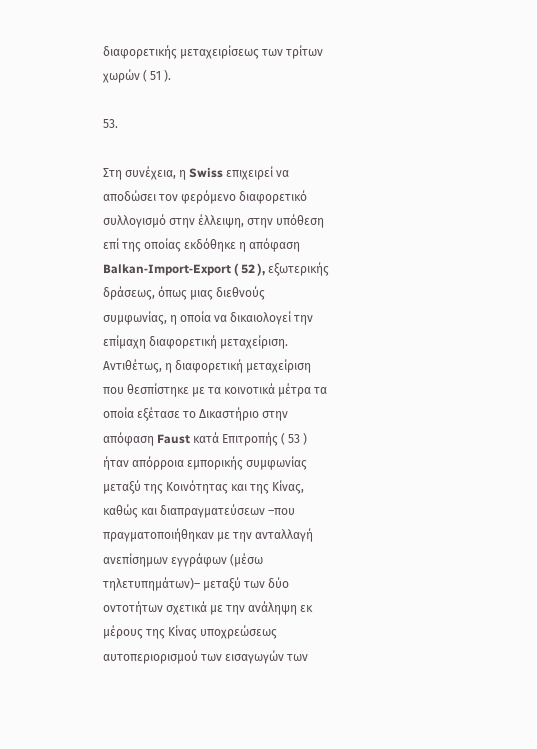διαφορετικής μεταχειρίσεως των τρίτων χωρών ( 51 ).

53.

Στη συνέχεια, η Swiss επιχειρεί να αποδώσει τον φερόμενο διαφορετικό συλλογισμό στην έλλειψη, στην υπόθεση επί της οποίας εκδόθηκε η απόφαση Balkan‑Import‑Export ( 52 ), εξωτερικής δράσεως, όπως μιας διεθνούς συμφωνίας, η οποία να δικαιολογεί την επίμαχη διαφορετική μεταχείριση. Αντιθέτως, η διαφορετική μεταχείριση που θεσπίστηκε με τα κοινοτικά μέτρα τα οποία εξέτασε το Δικαστήριο στην απόφαση Faust κατά Επιτροπής ( 53 ) ήταν απόρροια εμπορικής συμφωνίας μεταξύ της Κοινότητας και της Κίνας, καθώς και διαπραγματεύσεων –που πραγματοποιήθηκαν με την ανταλλαγή ανεπίσημων εγγράφων (μέσω τηλετυπημάτων)– μεταξύ των δύο οντοτήτων σχετικά με την ανάληψη εκ μέρους της Κίνας υποχρεώσεως αυτοπεριορισμού των εισαγωγών των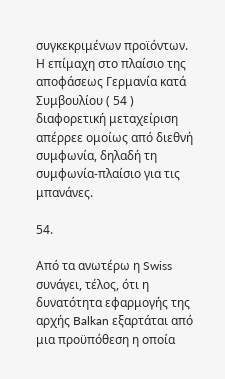συγκεκριμένων προϊόντων. Η επίμαχη στο πλαίσιο της αποφάσεως Γερμανία κατά Συμβουλίου ( 54 ) διαφορετική μεταχείριση απέρρεε ομοίως από διεθνή συμφωνία, δηλαδή τη συμφωνία-πλαίσιο για τις μπανάνες.

54.

Από τα ανωτέρω η Swiss συνάγει, τέλος, ότι η δυνατότητα εφαρμογής της αρχής Balkan εξαρτάται από μια προϋπόθεση η οποία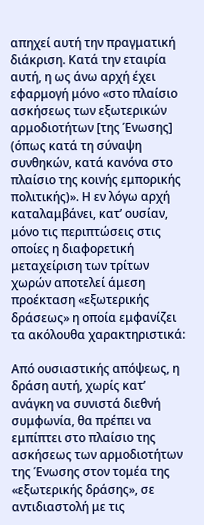απηχεί αυτή την πραγματική διάκριση. Κατά την εταιρία αυτή, η ως άνω αρχή έχει εφαρμογή μόνο «στο πλαίσιο ασκήσεως των εξωτερικών αρμοδιοτήτων [της Ένωσης] (όπως κατά τη σύναψη συνθηκών, κατά κανόνα στο πλαίσιο της κοινής εμπορικής πολιτικής)». Η εν λόγω αρχή καταλαμβάνει, κατ’ ουσίαν, μόνο τις περιπτώσεις στις οποίες η διαφορετική μεταχείριση των τρίτων χωρών αποτελεί άμεση προέκταση «εξωτερικής δράσεως» η οποία εμφανίζει τα ακόλουθα χαρακτηριστικά:

Από ουσιαστικής απόψεως, η δράση αυτή, χωρίς κατ’ ανάγκη να συνιστά διεθνή συμφωνία, θα πρέπει να εμπίπτει στο πλαίσιο της ασκήσεως των αρμοδιοτήτων της Ένωσης στον τομέα της «εξωτερικής δράσης», σε αντιδιαστολή με τις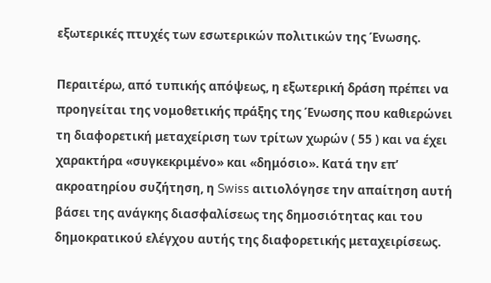εξωτερικές πτυχές των εσωτερικών πολιτικών της Ένωσης.

Περαιτέρω, από τυπικής απόψεως, η εξωτερική δράση πρέπει να προηγείται της νομοθετικής πράξης της Ένωσης που καθιερώνει τη διαφορετική μεταχείριση των τρίτων χωρών ( 55 ) και να έχει χαρακτήρα «συγκεκριμένο» και «δημόσιο». Κατά την επ’ ακροατηρίου συζήτηση, η Swiss αιτιολόγησε την απαίτηση αυτή βάσει της ανάγκης διασφαλίσεως της δημοσιότητας και του δημοκρατικού ελέγχου αυτής της διαφορετικής μεταχειρίσεως.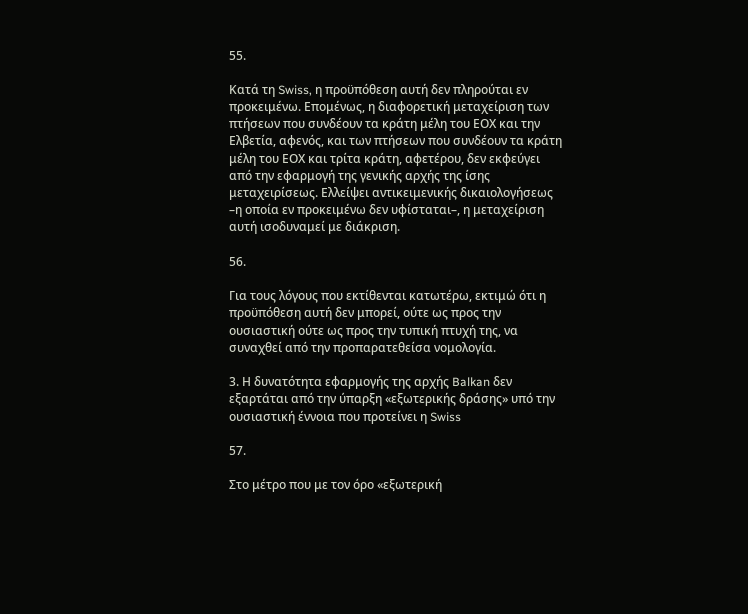55.

Κατά τη Swiss, η προϋπόθεση αυτή δεν πληρούται εν προκειμένω. Επομένως, η διαφορετική μεταχείριση των πτήσεων που συνδέουν τα κράτη μέλη του ΕΟΧ και την Ελβετία, αφενός, και των πτήσεων που συνδέουν τα κράτη μέλη του ΕΟΧ και τρίτα κράτη, αφετέρου, δεν εκφεύγει από την εφαρμογή της γενικής αρχής της ίσης μεταχειρίσεως. Ελλείψει αντικειμενικής δικαιολογήσεως –η οποία εν προκειμένω δεν υφίσταται–, η μεταχείριση αυτή ισοδυναμεί με διάκριση.

56.

Για τους λόγους που εκτίθενται κατωτέρω, εκτιμώ ότι η προϋπόθεση αυτή δεν μπορεί, ούτε ως προς την ουσιαστική ούτε ως προς την τυπική πτυχή της, να συναχθεί από την προπαρατεθείσα νομολογία.

3. Η δυνατότητα εφαρμογής της αρχής Balkan δεν εξαρτάται από την ύπαρξη «εξωτερικής δράσης» υπό την ουσιαστική έννοια που προτείνει η Swiss

57.

Στο μέτρο που με τον όρο «εξωτερική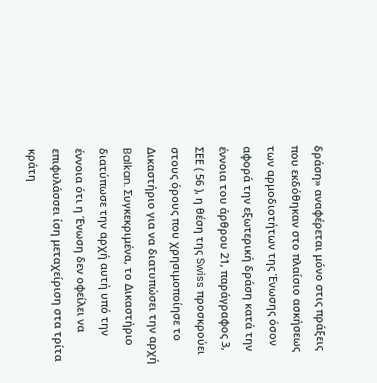δράση» αναφέρεται μόνο στις πράξεις που εκδόθηκαν στο πλαίσιο ασκήσεως των αρμοδιοτήτων της Ένωσης όσον αφορά την εξωτερική δράση κατά την έννοια του άρθρου 21, παράγραφος 3, ΣΕΕ ( 56 ), η θέση της Swiss προσκρούει στους όρους που χρησιμοποίησε το Δικαστήριο για να διατυπώσει την αρχή Balkan. Συγκεκριμένα, το Δικαστήριο διατύπωσε την αρχή αυτή υπό την έννοια ότι η Ένωση δεν οφείλει να επιφυλάσσει ίση μεταχείριση στα τρίτα κράτη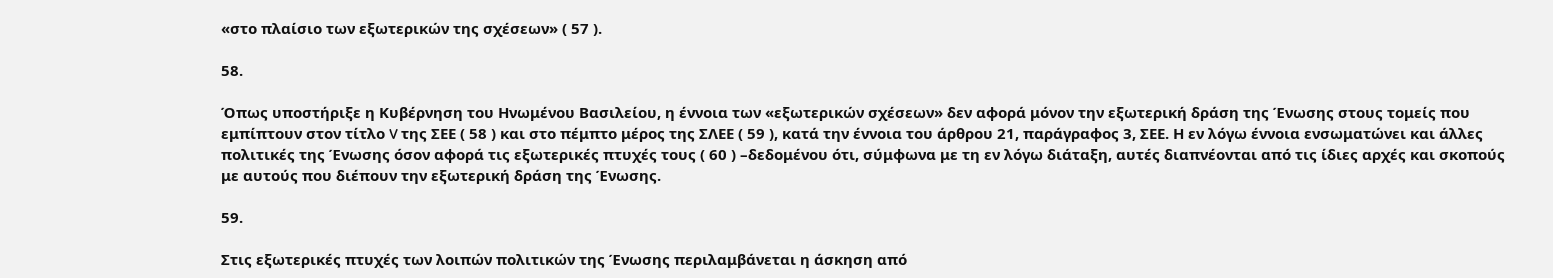«στο πλαίσιο των εξωτερικών της σχέσεων» ( 57 ).

58.

Όπως υποστήριξε η Κυβέρνηση του Ηνωμένου Βασιλείου, η έννοια των «εξωτερικών σχέσεων» δεν αφορά μόνον την εξωτερική δράση της Ένωσης στους τομείς που εμπίπτουν στον τίτλο V της ΣΕΕ ( 58 ) και στο πέμπτο μέρος της ΣΛΕΕ ( 59 ), κατά την έννοια του άρθρου 21, παράγραφος 3, ΣΕΕ. Η εν λόγω έννοια ενσωματώνει και άλλες πολιτικές της Ένωσης όσον αφορά τις εξωτερικές πτυχές τους ( 60 ) –δεδομένου ότι, σύμφωνα με τη εν λόγω διάταξη, αυτές διαπνέονται από τις ίδιες αρχές και σκοπούς με αυτούς που διέπουν την εξωτερική δράση της Ένωσης.

59.

Στις εξωτερικές πτυχές των λοιπών πολιτικών της Ένωσης περιλαμβάνεται η άσκηση από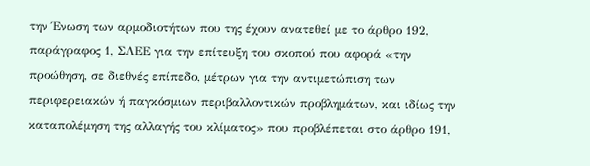την Ένωση των αρμοδιοτήτων που της έχουν ανατεθεί με το άρθρο 192, παράγραφος 1, ΣΛΕΕ για την επίτευξη του σκοπού που αφορά «την προώθηση, σε διεθνές επίπεδο, μέτρων για την αντιμετώπιση των περιφερειακών ή παγκόσμιων περιβαλλοντικών προβλημάτων, και ιδίως την καταπολέμηση της αλλαγής του κλίματος» που προβλέπεται στο άρθρο 191,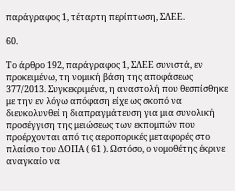παράγραφος 1, τέταρτη περίπτωση, ΣΛΕΕ.

60.

Το άρθρο 192, παράγραφος 1, ΣΛΕΕ συνιστά, εν προκειμένω, τη νομική βάση της αποφάσεως 377/2013. Συγκεκριμένα, η αναστολή που θεσπίσθηκε με την εν λόγω απόφαση είχε ως σκοπό να διευκολυνθεί η διαπραγμάτευση για μια συνολική προσέγγιση της μειώσεως των εκπομπών που προέρχονται από τις αεροπορικές μεταφορές στο πλαίσιο του ΔΟΠΑ ( 61 ). Ωστόσο, ο νομοθέτης έκρινε αναγκαίο να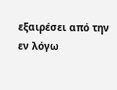εξαιρέσει από την εν λόγω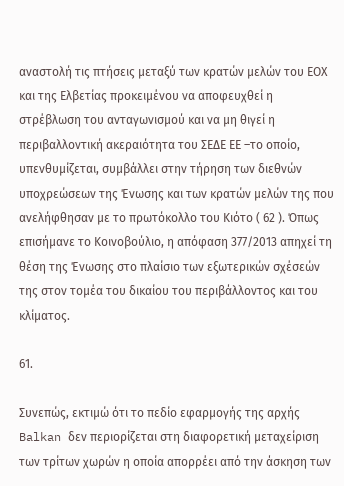αναστολή τις πτήσεις μεταξύ των κρατών μελών του ΕΟΧ και της Ελβετίας προκειμένου να αποφευχθεί η στρέβλωση του ανταγωνισμού και να μη θιγεί η περιβαλλοντική ακεραιότητα του ΣΕΔΕ ΕΕ –το οποίο, υπενθυμίζεται, συμβάλλει στην τήρηση των διεθνών υποχρεώσεων της Ένωσης και των κρατών μελών της που ανελήφθησαν με το πρωτόκολλο του Κιότο ( 62 ). Όπως επισήμανε το Κοινοβούλιο, η απόφαση 377/2013 απηχεί τη θέση της Ένωσης στο πλαίσιο των εξωτερικών σχέσεών της στον τομέα του δικαίου του περιβάλλοντος και του κλίματος.

61.

Συνεπώς, εκτιμώ ότι το πεδίο εφαρμογής της αρχής Balkan δεν περιορίζεται στη διαφορετική μεταχείριση των τρίτων χωρών η οποία απορρέει από την άσκηση των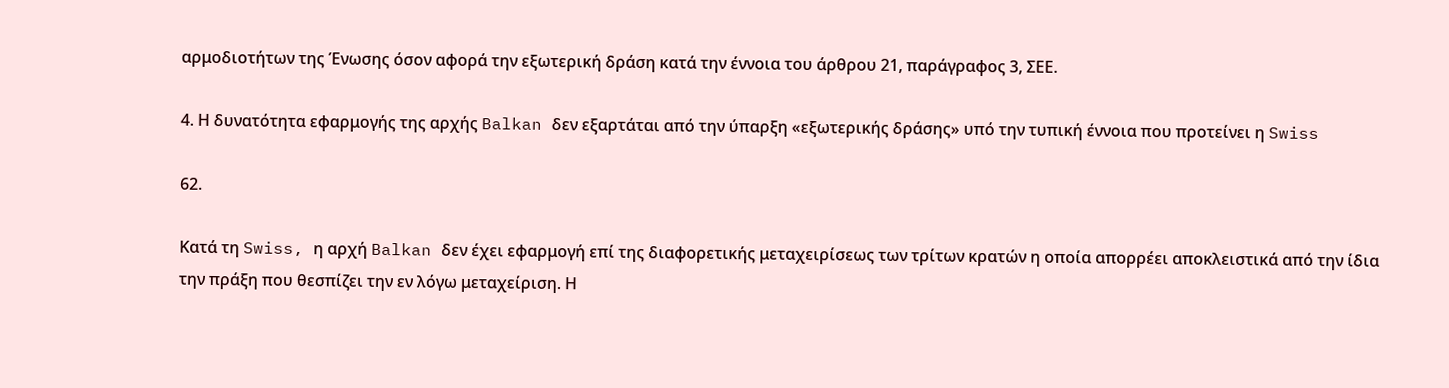αρμοδιοτήτων της Ένωσης όσον αφορά την εξωτερική δράση κατά την έννοια του άρθρου 21, παράγραφος 3, ΣΕΕ.

4. Η δυνατότητα εφαρμογής της αρχής Balkan δεν εξαρτάται από την ύπαρξη «εξωτερικής δράσης» υπό την τυπική έννοια που προτείνει η Swiss

62.

Κατά τη Swiss, η αρχή Balkan δεν έχει εφαρμογή επί της διαφορετικής μεταχειρίσεως των τρίτων κρατών η οποία απορρέει αποκλειστικά από την ίδια την πράξη που θεσπίζει την εν λόγω μεταχείριση. Η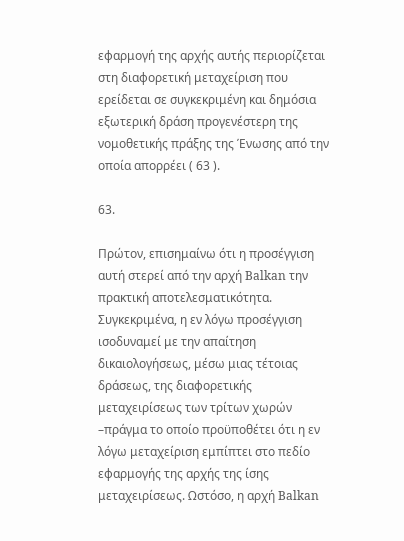εφαρμογή της αρχής αυτής περιορίζεται στη διαφορετική μεταχείριση που ερείδεται σε συγκεκριμένη και δημόσια εξωτερική δράση προγενέστερη της νομοθετικής πράξης της Ένωσης από την οποία απορρέει ( 63 ).

63.

Πρώτον, επισημαίνω ότι η προσέγγιση αυτή στερεί από την αρχή Balkan την πρακτική αποτελεσματικότητα. Συγκεκριμένα, η εν λόγω προσέγγιση ισοδυναμεί με την απαίτηση δικαιολογήσεως, μέσω μιας τέτοιας δράσεως, της διαφορετικής μεταχειρίσεως των τρίτων χωρών –πράγμα το οποίο προϋποθέτει ότι η εν λόγω μεταχείριση εμπίπτει στο πεδίο εφαρμογής της αρχής της ίσης μεταχειρίσεως. Ωστόσο, η αρχή Balkan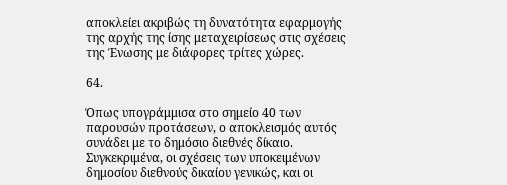αποκλείει ακριβώς τη δυνατότητα εφαρμογής της αρχής της ίσης μεταχειρίσεως στις σχέσεις της Ένωσης με διάφορες τρίτες χώρες.

64.

Όπως υπογράμμισα στο σημείο 40 των παρουσών προτάσεων, ο αποκλεισμός αυτός συνάδει με το δημόσιο διεθνές δίκαιο. Συγκεκριμένα, οι σχέσεις των υποκειμένων δημοσίου διεθνούς δικαίου γενικώς, και οι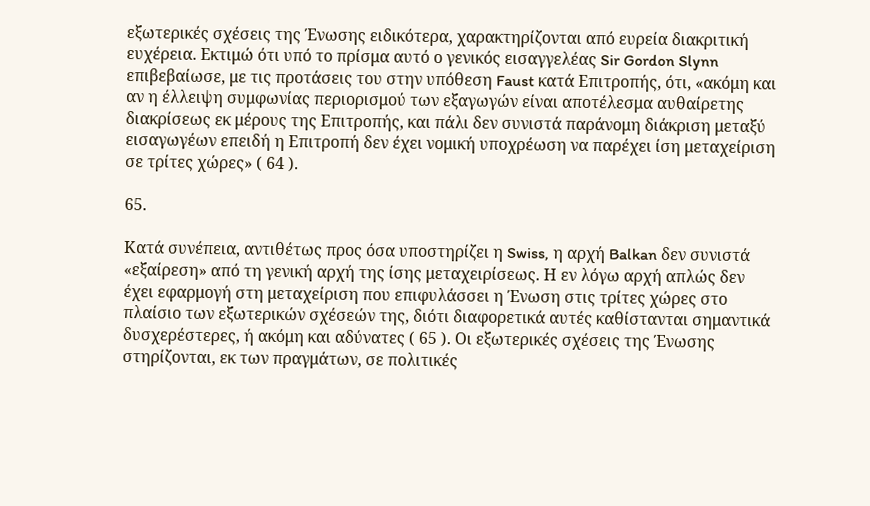εξωτερικές σχέσεις της Ένωσης ειδικότερα, χαρακτηρίζονται από ευρεία διακριτική ευχέρεια. Εκτιμώ ότι υπό το πρίσμα αυτό ο γενικός εισαγγελέας Sir Gordon Slynn επιβεβαίωσε, με τις προτάσεις του στην υπόθεση Faust κατά Επιτροπής, ότι, «ακόμη και αν η έλλειψη συμφωνίας περιορισμού των εξαγωγών είναι αποτέλεσμα αυθαίρετης διακρίσεως εκ μέρους της Επιτροπής, και πάλι δεν συνιστά παράνομη διάκριση μεταξύ εισαγωγέων επειδή η Επιτροπή δεν έχει νομική υποχρέωση να παρέχει ίση μεταχείριση σε τρίτες χώρες» ( 64 ).

65.

Κατά συνέπεια, αντιθέτως προς όσα υποστηρίζει η Swiss, η αρχή Balkan δεν συνιστά «εξαίρεση» από τη γενική αρχή της ίσης μεταχειρίσεως. Η εν λόγω αρχή απλώς δεν έχει εφαρμογή στη μεταχείριση που επιφυλάσσει η Ένωση στις τρίτες χώρες στο πλαίσιο των εξωτερικών σχέσεών της, διότι διαφορετικά αυτές καθίστανται σημαντικά δυσχερέστερες, ή ακόμη και αδύνατες ( 65 ). Οι εξωτερικές σχέσεις της Ένωσης στηρίζονται, εκ των πραγμάτων, σε πολιτικές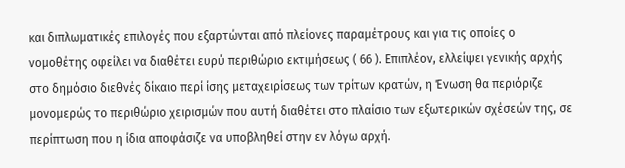και διπλωματικές επιλογές που εξαρτώνται από πλείονες παραμέτρους και για τις οποίες ο νομοθέτης οφείλει να διαθέτει ευρύ περιθώριο εκτιμήσεως ( 66 ). Επιπλέον, ελλείψει γενικής αρχής στο δημόσιο διεθνές δίκαιο περί ίσης μεταχειρίσεως των τρίτων κρατών, η Ένωση θα περιόριζε μονομερώς το περιθώριο χειρισμών που αυτή διαθέτει στο πλαίσιο των εξωτερικών σχέσεών της, σε περίπτωση που η ίδια αποφάσιζε να υποβληθεί στην εν λόγω αρχή.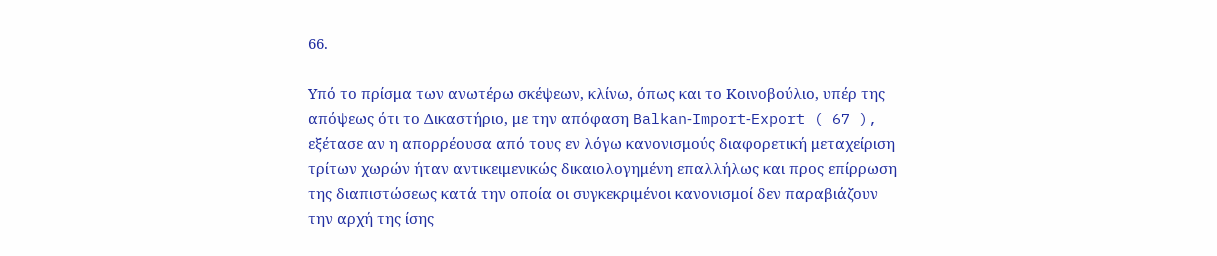66.

Υπό το πρίσμα των ανωτέρω σκέψεων, κλίνω, όπως και το Κοινοβούλιο, υπέρ της απόψεως ότι το Δικαστήριο, με την απόφαση Balkan‑Import‑Export ( 67 ), εξέτασε αν η απορρέουσα από τους εν λόγω κανονισμούς διαφορετική μεταχείριση τρίτων χωρών ήταν αντικειμενικώς δικαιολογημένη επαλλήλως και προς επίρρωση της διαπιστώσεως κατά την οποία οι συγκεκριμένοι κανονισμοί δεν παραβιάζουν την αρχή της ίσης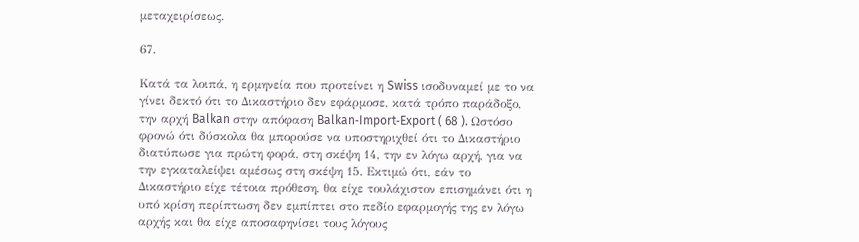μεταχειρίσεως.

67.

Κατά τα λοιπά, η ερμηνεία που προτείνει η Swiss ισοδυναμεί με το να γίνει δεκτό ότι το Δικαστήριο δεν εφάρμοσε, κατά τρόπο παράδοξο, την αρχή Balkan στην απόφαση Balkan‑Import‑Export ( 68 ). Ωστόσο φρονώ ότι δύσκολα θα μπορούσε να υποστηριχθεί ότι το Δικαστήριο διατύπωσε για πρώτη φορά, στη σκέψη 14, την εν λόγω αρχή, για να την εγκαταλείψει αμέσως στη σκέψη 15. Εκτιμώ ότι, εάν το Δικαστήριο είχε τέτοια πρόθεση, θα είχε τουλάχιστον επισημάνει ότι η υπό κρίση περίπτωση δεν εμπίπτει στο πεδίο εφαρμογής της εν λόγω αρχής και θα είχε αποσαφηνίσει τους λόγους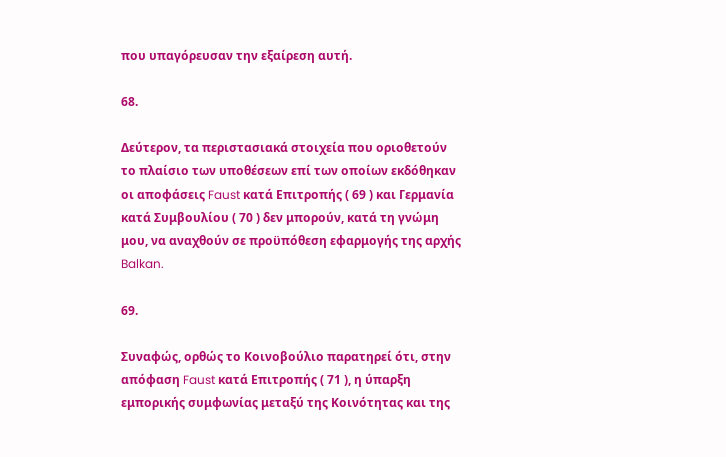που υπαγόρευσαν την εξαίρεση αυτή.

68.

Δεύτερον, τα περιστασιακά στοιχεία που οριοθετούν το πλαίσιο των υποθέσεων επί των οποίων εκδόθηκαν οι αποφάσεις Faust κατά Επιτροπής ( 69 ) και Γερμανία κατά Συμβουλίου ( 70 ) δεν μπορούν, κατά τη γνώμη μου, να αναχθούν σε προϋπόθεση εφαρμογής της αρχής Balkan.

69.

Συναφώς, ορθώς το Κοινοβούλιο παρατηρεί ότι, στην απόφαση Faust κατά Επιτροπής ( 71 ), η ύπαρξη εμπορικής συμφωνίας μεταξύ της Κοινότητας και της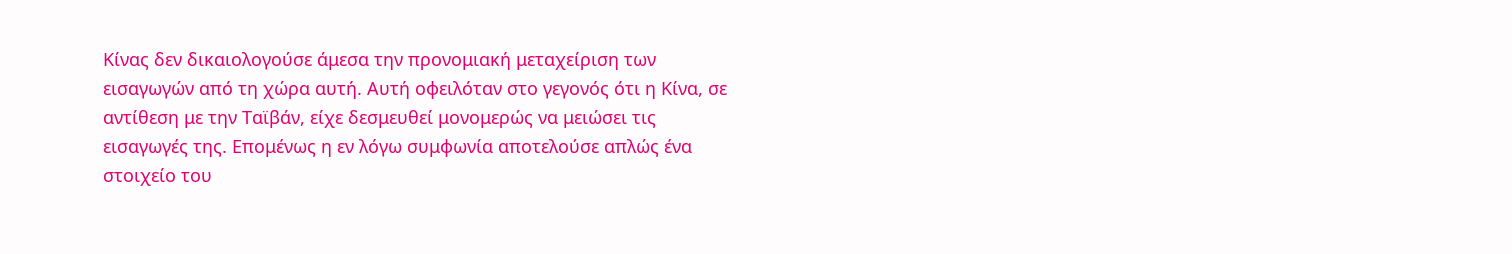Κίνας δεν δικαιολογούσε άμεσα την προνομιακή μεταχείριση των εισαγωγών από τη χώρα αυτή. Αυτή οφειλόταν στο γεγονός ότι η Κίνα, σε αντίθεση με την Ταϊβάν, είχε δεσμευθεί μονομερώς να μειώσει τις εισαγωγές της. Επομένως η εν λόγω συμφωνία αποτελούσε απλώς ένα στοιχείο του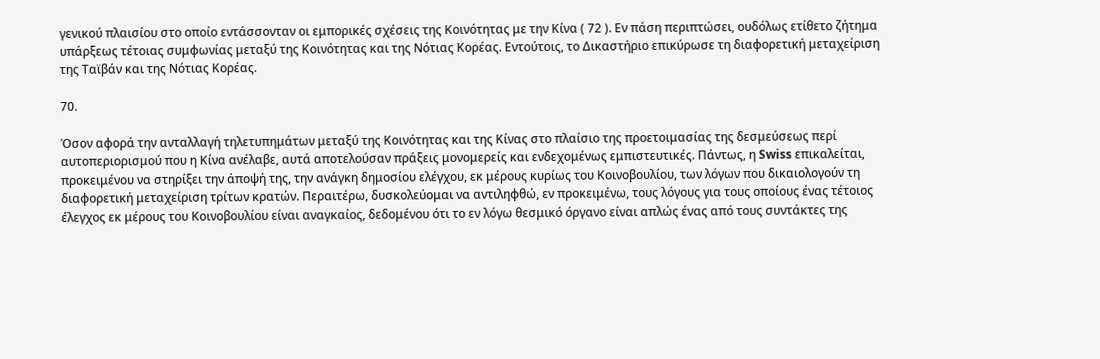γενικού πλαισίου στο οποίο εντάσσονταν οι εμπορικές σχέσεις της Κοινότητας με την Κίνα ( 72 ). Εν πάση περιπτώσει, ουδόλως ετίθετο ζήτημα υπάρξεως τέτοιας συμφωνίας μεταξύ της Κοινότητας και της Νότιας Κορέας. Εντούτοις, το Δικαστήριο επικύρωσε τη διαφορετική μεταχείριση της Ταϊβάν και της Νότιας Κορέας.

70.

Όσον αφορά την ανταλλαγή τηλετυπημάτων μεταξύ της Κοινότητας και της Κίνας στο πλαίσιο της προετοιμασίας της δεσμεύσεως περί αυτοπεριορισμού που η Κίνα ανέλαβε, αυτά αποτελούσαν πράξεις μονομερείς και ενδεχομένως εμπιστευτικές. Πάντως, η Swiss επικαλείται, προκειμένου να στηρίξει την άποψή της, την ανάγκη δημοσίου ελέγχου, εκ μέρους κυρίως του Κοινοβουλίου, των λόγων που δικαιολογούν τη διαφορετική μεταχείριση τρίτων κρατών. Περαιτέρω, δυσκολεύομαι να αντιληφθώ, εν προκειμένω, τους λόγους για τους οποίους ένας τέτοιος έλεγχος εκ μέρους του Κοινοβουλίου είναι αναγκαίος, δεδομένου ότι το εν λόγω θεσμικό όργανο είναι απλώς ένας από τους συντάκτες της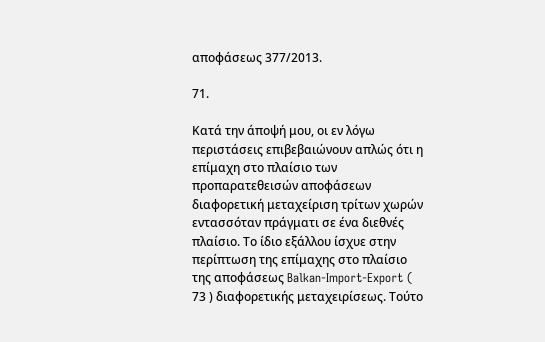αποφάσεως 377/2013.

71.

Κατά την άποψή μου, οι εν λόγω περιστάσεις επιβεβαιώνουν απλώς ότι η επίμαχη στο πλαίσιο των προπαρατεθεισών αποφάσεων διαφορετική μεταχείριση τρίτων χωρών εντασσόταν πράγματι σε ένα διεθνές πλαίσιο. Το ίδιο εξάλλου ίσχυε στην περίπτωση της επίμαχης στο πλαίσιο της αποφάσεως Balkan‑Import‑Export ( 73 ) διαφορετικής μεταχειρίσεως. Τούτο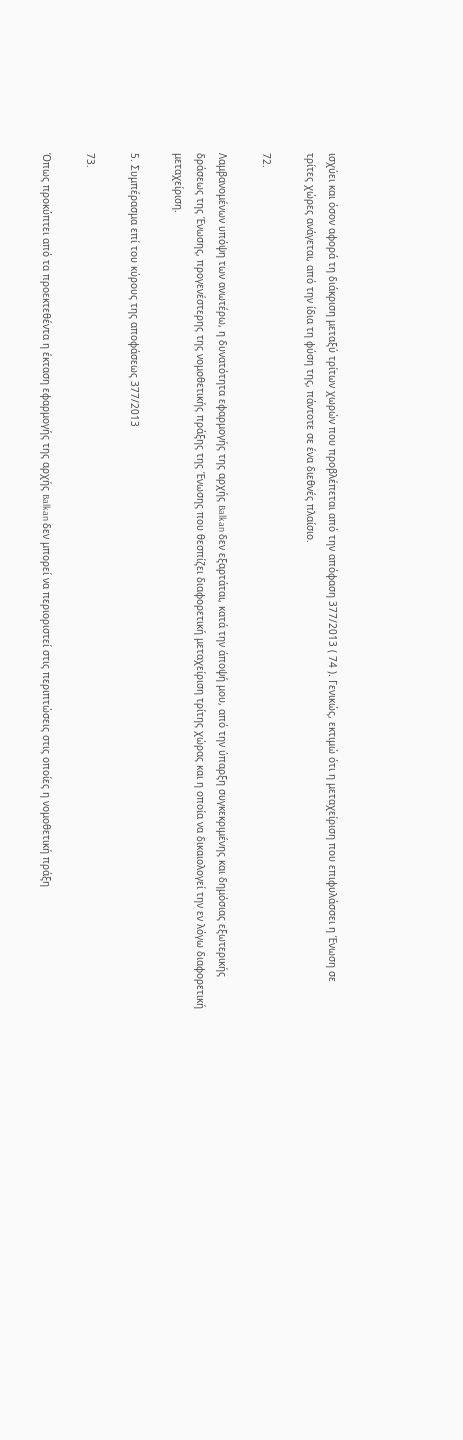ισχύει και όσον αφορά τη διάκριση μεταξύ τρίτων χωρών που προβλέπεται από την απόφαση 377/2013 ( 74 ). Γενικώς, εκτιμώ ότι η μεταχείριση που επιφυλάσσει η Ένωση σε τρίτες χώρες ανάγεται, από την ίδια τη φύση της, πάντοτε σε ένα διεθνές πλαίσιο.

72.

Λαμβανομένων υπόψη των ανωτέρω, η δυνατότητα εφαρμογής της αρχής Balkan δεν εξαρτάται, κατά την άποψή μου, από την ύπαρξη συγκεκριμένης και δημόσιας εξωτερικής δράσεως της Ένωσης, προγενέστερης της νομοθετικής πράξης της Ένωσης που θεσπίζει διαφορετική μεταχείριση τρίτης χώρας και η οποία να δικαιολογεί την εν λόγω διαφορετική μεταχείριση.

5. Συμπέρασμα επί του κύρους της αποφάσεως 377/2013

73.

Όπως προκύπτει από τα προεκτεθέντα η έκταση εφαρμογής της αρχής Balkan δεν μπορεί να περιοριστεί στις περιπτώσεις στις οποίες η νομοθετική πράξη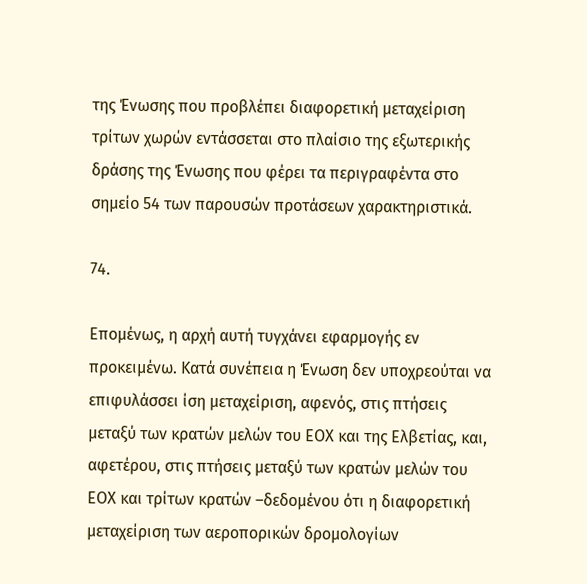της Ένωσης που προβλέπει διαφορετική μεταχείριση τρίτων χωρών εντάσσεται στο πλαίσιο της εξωτερικής δράσης της Ένωσης που φέρει τα περιγραφέντα στο σημείο 54 των παρουσών προτάσεων χαρακτηριστικά.

74.

Επομένως, η αρχή αυτή τυγχάνει εφαρμογής εν προκειμένω. Κατά συνέπεια η Ένωση δεν υποχρεούται να επιφυλάσσει ίση μεταχείριση, αφενός, στις πτήσεις μεταξύ των κρατών μελών του ΕΟΧ και της Ελβετίας, και, αφετέρου, στις πτήσεις μεταξύ των κρατών μελών του ΕΟΧ και τρίτων κρατών –δεδομένου ότι η διαφορετική μεταχείριση των αεροπορικών δρομολογίων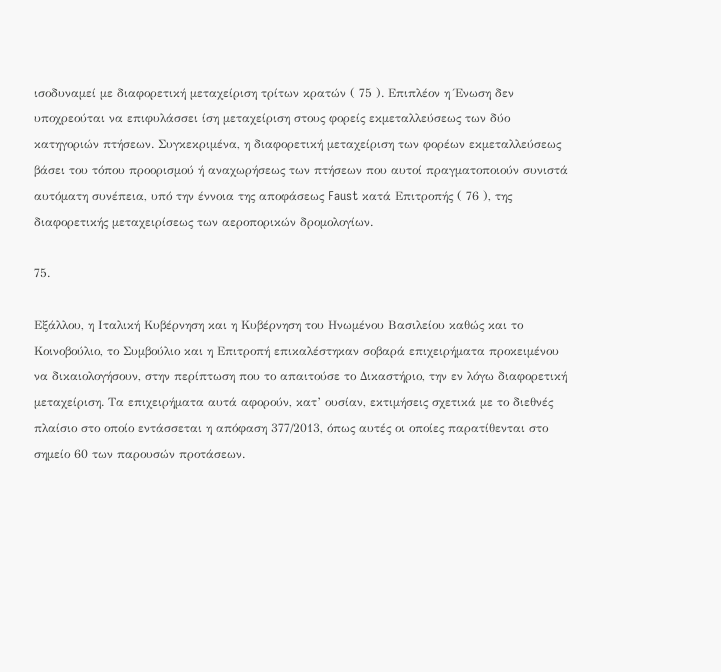ισοδυναμεί με διαφορετική μεταχείριση τρίτων κρατών ( 75 ). Επιπλέον η Ένωση δεν υποχρεούται να επιφυλάσσει ίση μεταχείριση στους φορείς εκμεταλλεύσεως των δύο κατηγοριών πτήσεων. Συγκεκριμένα, η διαφορετική μεταχείριση των φορέων εκμεταλλεύσεως βάσει του τόπου προορισμού ή αναχωρήσεως των πτήσεων που αυτοί πραγματοποιούν συνιστά αυτόματη συνέπεια, υπό την έννοια της αποφάσεως Faust κατά Επιτροπής ( 76 ), της διαφορετικής μεταχειρίσεως των αεροπορικών δρομολογίων.

75.

Εξάλλου, η Ιταλική Κυβέρνηση και η Κυβέρνηση του Ηνωμένου Βασιλείου καθώς και το Κοινοβούλιο, το Συμβούλιο και η Επιτροπή επικαλέστηκαν σοβαρά επιχειρήματα προκειμένου να δικαιολογήσουν, στην περίπτωση που το απαιτούσε το Δικαστήριο, την εν λόγω διαφορετική μεταχείριση. Τα επιχειρήματα αυτά αφορούν, κατ’ ουσίαν, εκτιμήσεις σχετικά με το διεθνές πλαίσιο στο οποίο εντάσσεται η απόφαση 377/2013, όπως αυτές οι οποίες παρατίθενται στο σημείο 60 των παρουσών προτάσεων.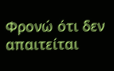Φρονώ ότι δεν απαιτείται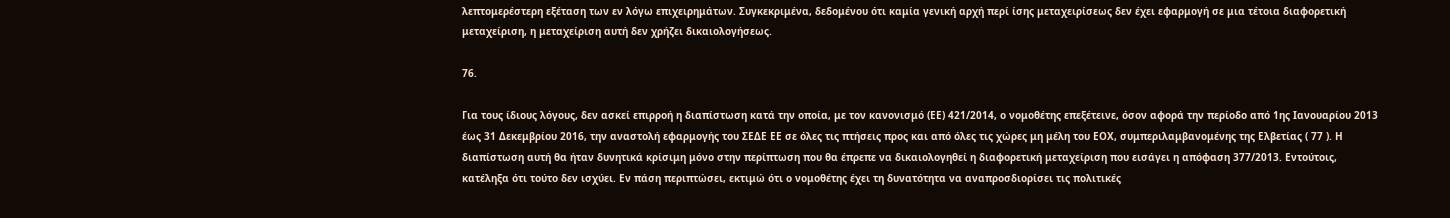λεπτομερέστερη εξέταση των εν λόγω επιχειρημάτων. Συγκεκριμένα, δεδομένου ότι καμία γενική αρχή περί ίσης μεταχειρίσεως δεν έχει εφαρμογή σε μια τέτοια διαφορετική μεταχείριση, η μεταχείριση αυτή δεν χρήζει δικαιολογήσεως.

76.

Για τους ίδιους λόγους, δεν ασκεί επιρροή η διαπίστωση κατά την οποία, με τον κανονισμό (ΕΕ) 421/2014, ο νομοθέτης επεξέτεινε, όσον αφορά την περίοδο από 1ης Ιανουαρίου 2013 έως 31 Δεκεμβρίου 2016, την αναστολή εφαρμογής του ΣΕΔΕ ΕΕ σε όλες τις πτήσεις προς και από όλες τις χώρες μη μέλη του ΕΟΧ, συμπεριλαμβανομένης της Ελβετίας ( 77 ). Η διαπίστωση αυτή θα ήταν δυνητικά κρίσιμη μόνο στην περίπτωση που θα έπρεπε να δικαιολογηθεί η διαφορετική μεταχείριση που εισάγει η απόφαση 377/2013. Εντούτοις, κατέληξα ότι τούτο δεν ισχύει. Εν πάση περιπτώσει, εκτιμώ ότι ο νομοθέτης έχει τη δυνατότητα να αναπροσδιορίσει τις πολιτικές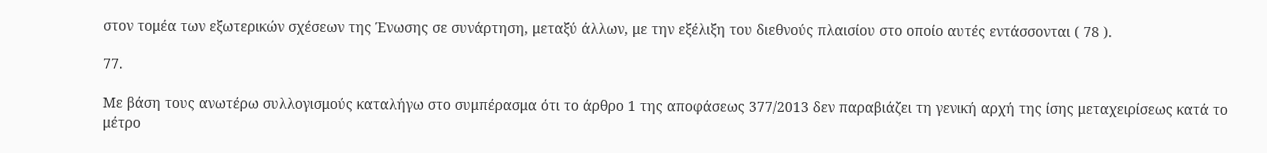στον τομέα των εξωτερικών σχέσεων της Ένωσης σε συνάρτηση, μεταξύ άλλων, με την εξέλιξη του διεθνούς πλαισίου στο οποίο αυτές εντάσσονται ( 78 ).

77.

Με βάση τους ανωτέρω συλλογισμούς καταλήγω στο συμπέρασμα ότι το άρθρο 1 της αποφάσεως 377/2013 δεν παραβιάζει τη γενική αρχή της ίσης μεταχειρίσεως κατά το μέτρο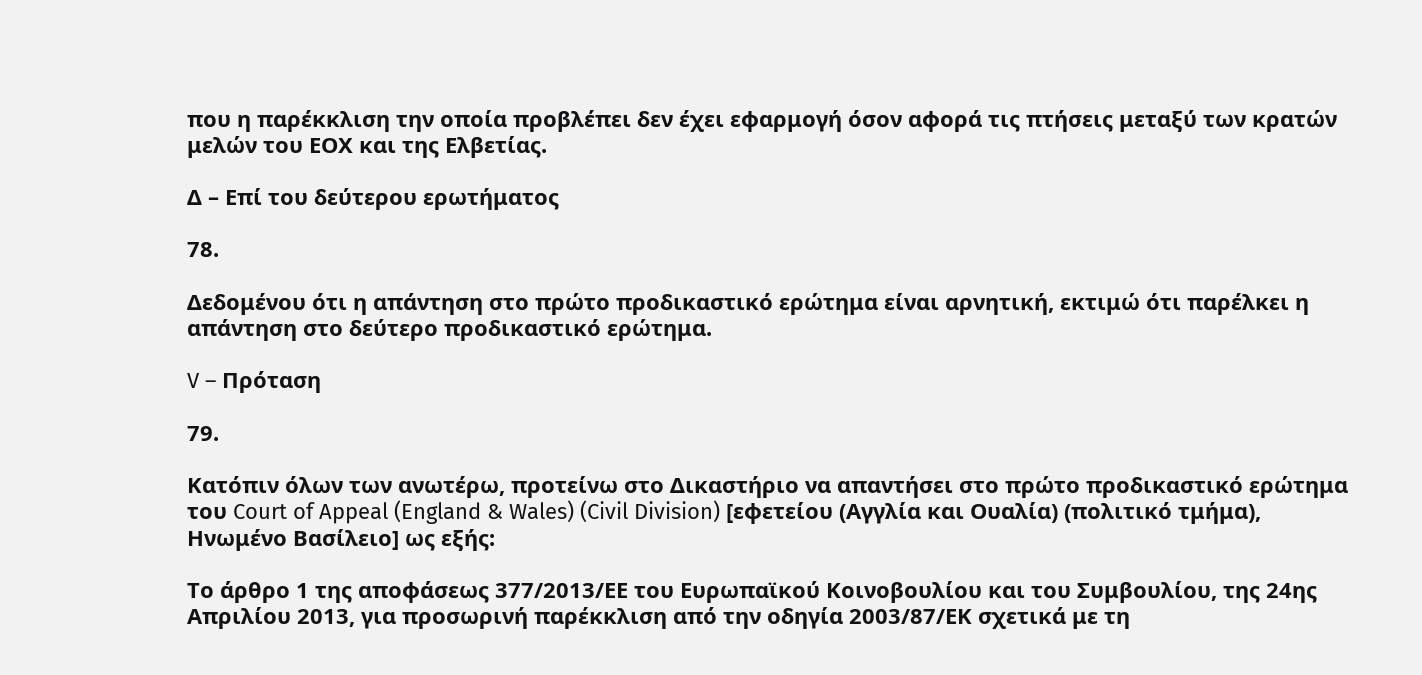που η παρέκκλιση την οποία προβλέπει δεν έχει εφαρμογή όσον αφορά τις πτήσεις μεταξύ των κρατών μελών του ΕΟΧ και της Ελβετίας.

Δ – Επί του δεύτερου ερωτήματος

78.

Δεδομένου ότι η απάντηση στο πρώτο προδικαστικό ερώτημα είναι αρνητική, εκτιμώ ότι παρέλκει η απάντηση στο δεύτερο προδικαστικό ερώτημα.

V – Πρόταση

79.

Κατόπιν όλων των ανωτέρω, προτείνω στο Δικαστήριο να απαντήσει στο πρώτο προδικαστικό ερώτημα του Court of Appeal (England & Wales) (Civil Division) [εφετείου (Αγγλία και Ουαλία) (πολιτικό τμήμα), Ηνωμένο Βασίλειο] ως εξής:

Το άρθρο 1 της αποφάσεως 377/2013/ΕΕ του Ευρωπαϊκού Κοινοβουλίου και του Συμβουλίου, της 24ης Απριλίου 2013, για προσωρινή παρέκκλιση από την οδηγία 2003/87/ΕΚ σχετικά με τη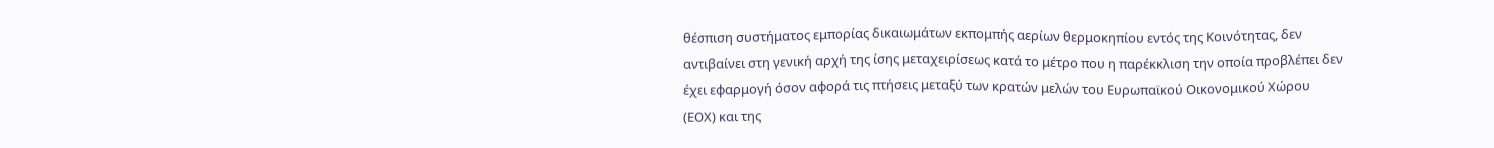θέσπιση συστήματος εμπορίας δικαιωμάτων εκπομπής αερίων θερμοκηπίου εντός της Κοινότητας, δεν αντιβαίνει στη γενική αρχή της ίσης μεταχειρίσεως κατά το μέτρο που η παρέκκλιση την οποία προβλέπει δεν έχει εφαρμογή όσον αφορά τις πτήσεις μεταξύ των κρατών μελών του Ευρωπαϊκού Οικονομικού Χώρου (ΕΟΧ) και της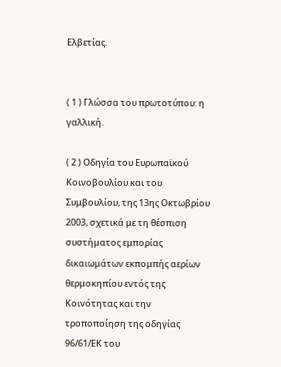Ελβετίας.


( 1 ) Γλώσσα του πρωτοτύπου: η γαλλική.

( 2 ) Οδηγία του Ευρωπαϊκού Κοινοβουλίου και του Συμβουλίου, της 13ης Οκτωβρίου 2003, σχετικά με τη θέσπιση συστήματος εμπορίας δικαιωμάτων εκπομπής αερίων θερμοκηπίου εντός της Κοινότητας και την τροποποίηση της οδηγίας 96/61/ΕΚ του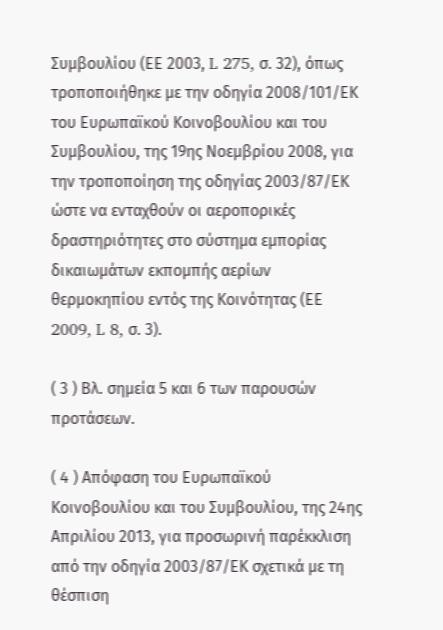Συμβουλίου (ΕΕ 2003, L 275, σ. 32), όπως τροποποιήθηκε με την οδηγία 2008/101/ΕΚ του Ευρωπαϊκού Κοινοβουλίου και του Συμβουλίου, της 19ης Νοεμβρίου 2008, για την τροποποίηση της οδηγίας 2003/87/ΕΚ ώστε να ενταχθούν οι αεροπορικές δραστηριότητες στο σύστημα εμπορίας δικαιωμάτων εκπομπής αερίων θερμοκηπίου εντός της Κοινότητας (ΕΕ 2009, L 8, σ. 3).

( 3 ) Βλ. σημεία 5 και 6 των παρουσών προτάσεων.

( 4 ) Απόφαση του Ευρωπαϊκού Κοινοβουλίου και του Συμβουλίου, της 24ης Απριλίου 2013, για προσωρινή παρέκκλιση από την οδηγία 2003/87/ΕΚ σχετικά με τη θέσπιση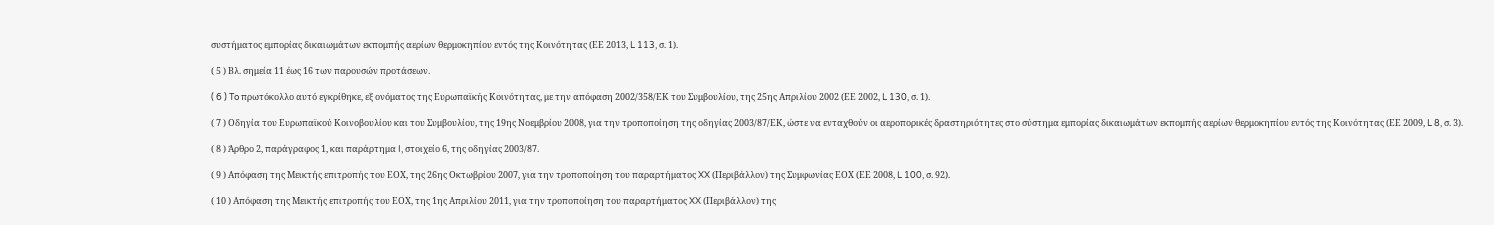συστήματος εμπορίας δικαιωμάτων εκπομπής αερίων θερμοκηπίου εντός της Κοινότητας (ΕΕ 2013, L 113, σ. 1).

( 5 ) Βλ. σημεία 11 έως 16 των παρουσών προτάσεων.

( 6 ) To πρωτόκολλο αυτό εγκρίθηκε, εξ ονόματος της Ευρωπαϊκής Κοινότητας, με την απόφαση 2002/358/ΕΚ του Συμβουλίου, της 25ης Απριλίου 2002 (ΕΕ 2002, L 130, σ. 1).

( 7 ) Οδηγία του Ευρωπαϊκού Κοινοβουλίου και του Συμβουλίου, της 19ης Νοεμβρίου 2008, για την τροποποίηση της οδηγίας 2003/87/ΕΚ, ώστε να ενταχθούν οι αεροπορικές δραστηριότητες στο σύστημα εμπορίας δικαιωμάτων εκπομπής αερίων θερμοκηπίου εντός της Κοινότητας (ΕΕ 2009, L 8, σ. 3).

( 8 ) Άρθρο 2, παράγραφος 1, και παράρτημα I, στοιχείο 6, της οδηγίας 2003/87.

( 9 ) Απόφαση της Μεικτής επιτροπής του ΕΟΧ, της 26ης Οκτωβρίου 2007, για την τροποποίηση του παραρτήματος XX (Περιβάλλον) της Συμφωνίας ΕΟΧ (ΕΕ 2008, L 100, σ. 92).

( 10 ) Απόφαση της Μεικτής επιτροπής του ΕΟΧ, της 1ης Απριλίου 2011, για την τροποποίηση του παραρτήματος XX (Περιβάλλον) της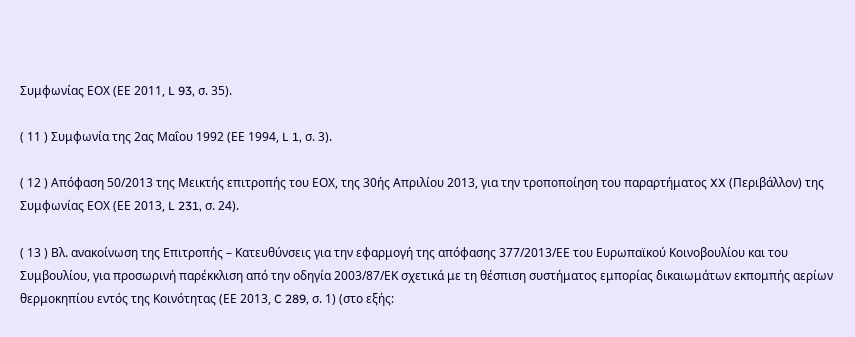Συμφωνίας ΕΟΧ (ΕΕ 2011, L 93, σ. 35).

( 11 ) Συμφωνία της 2ας Μαΐου 1992 (ΕΕ 1994, L 1, σ. 3).

( 12 ) Απόφαση 50/2013 της Μεικτής επιτροπής του ΕΟΧ, της 30ής Απριλίου 2013, για την τροποποίηση του παραρτήματος XX (Περιβάλλον) της Συμφωνίας ΕΟΧ (ΕΕ 2013, L 231, σ. 24).

( 13 ) Βλ. ανακοίνωση της Επιτροπής – Κατευθύνσεις για την εφαρμογή της απόφασης 377/2013/ΕΕ του Ευρωπαϊκού Κοινοβουλίου και του Συμβουλίου, για προσωρινή παρέκκλιση από την οδηγία 2003/87/ΕΚ σχετικά με τη θέσπιση συστήματος εμπορίας δικαιωμάτων εκπομπής αερίων θερμοκηπίου εντός της Κοινότητας (ΕΕ 2013, C 289, σ. 1) (στο εξής: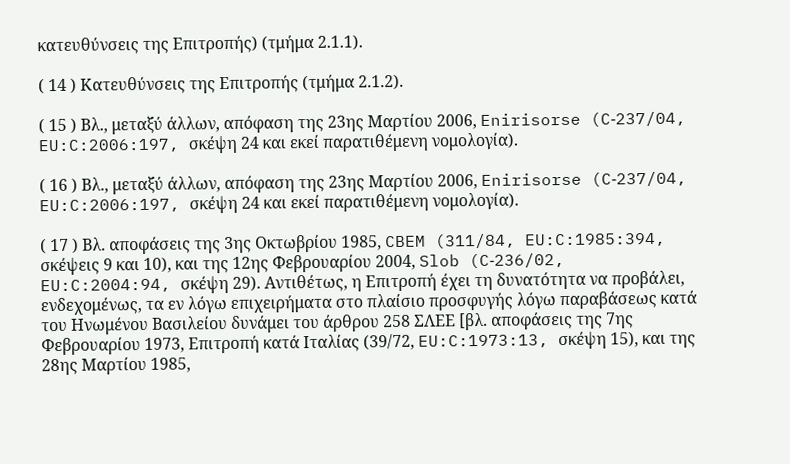κατευθύνσεις της Επιτροπής) (τμήμα 2.1.1).

( 14 ) Κατευθύνσεις της Επιτροπής (τμήμα 2.1.2).

( 15 ) Βλ., μεταξύ άλλων, απόφαση της 23ης Μαρτίου 2006, Enirisorse (C‑237/04, EU:C:2006:197, σκέψη 24 και εκεί παρατιθέμενη νομολογία).

( 16 ) Βλ., μεταξύ άλλων, απόφαση της 23ης Μαρτίου 2006, Enirisorse (C‑237/04, EU:C:2006:197, σκέψη 24 και εκεί παρατιθέμενη νομολογία).

( 17 ) Βλ. αποφάσεις της 3ης Οκτωβρίου 1985, CBEM (311/84, EU:C:1985:394, σκέψεις 9 και 10), και της 12ης Φεβρουαρίου 2004, Slob (C‑236/02, EU:C:2004:94, σκέψη 29). Αντιθέτως, η Επιτροπή έχει τη δυνατότητα να προβάλει, ενδεχομένως, τα εν λόγω επιχειρήματα στο πλαίσιο προσφυγής λόγω παραβάσεως κατά του Ηνωμένου Βασιλείου δυνάμει του άρθρου 258 ΣΛΕΕ [βλ. αποφάσεις της 7ης Φεβρουαρίου 1973, Επιτροπή κατά Ιταλίας (39/72, EU:C:1973:13, σκέψη 15), και της 28ης Μαρτίου 1985,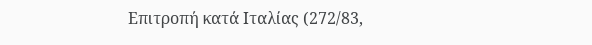Επιτροπή κατά Ιταλίας (272/83,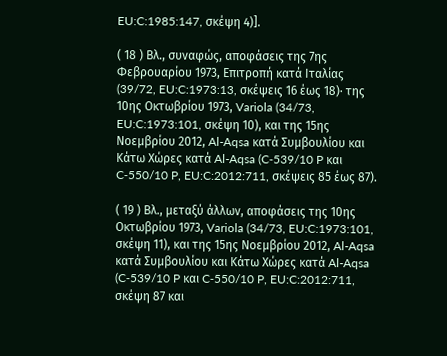EU:C:1985:147, σκέψη 4)].

( 18 ) Βλ., συναφώς, αποφάσεις της 7ης Φεβρουαρίου 1973, Επιτροπή κατά Ιταλίας (39/72, EU:C:1973:13, σκέψεις 16 έως 18)· της 10ης Οκτωβρίου 1973, Variola (34/73, EU:C:1973:101, σκέψη 10), και της 15ης Νοεμβρίου 2012, Al-Aqsa κατά Συμβουλίου και Κάτω Χώρες κατά Al-Aqsa (C‑539/10 P και C‑550/10 P, EU:C:2012:711, σκέψεις 85 έως 87).

( 19 ) Βλ., μεταξύ άλλων, αποφάσεις της 10ης Οκτωβρίου 1973, Variola (34/73, EU:C:1973:101, σκέψη 11), και της 15ης Νοεμβρίου 2012, Al-Aqsa κατά Συμβουλίου και Κάτω Χώρες κατά Al-Aqsa (C‑539/10 P και C‑550/10 P, EU:C:2012:711, σκέψη 87 και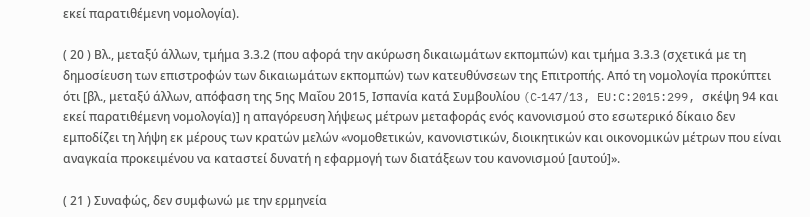εκεί παρατιθέμενη νομολογία).

( 20 ) Βλ., μεταξύ άλλων, τμήμα 3.3.2 (που αφορά την ακύρωση δικαιωμάτων εκπομπών) και τμήμα 3.3.3 (σχετικά με τη δημοσίευση των επιστροφών των δικαιωμάτων εκπομπών) των κατευθύνσεων της Επιτροπής. Από τη νομολογία προκύπτει ότι [βλ., μεταξύ άλλων, απόφαση της 5ης Μαΐου 2015, Ισπανία κατά Συμβουλίου (C‑147/13, EU:C:2015:299, σκέψη 94 και εκεί παρατιθέμενη νομολογία)] η απαγόρευση λήψεως μέτρων μεταφοράς ενός κανονισμού στο εσωτερικό δίκαιο δεν εμποδίζει τη λήψη εκ μέρους των κρατών μελών «νομοθετικών, κανονιστικών, διοικητικών και οικονομικών μέτρων που είναι αναγκαία προκειμένου να καταστεί δυνατή η εφαρμογή των διατάξεων του κανονισμού [αυτού]».

( 21 ) Συναφώς, δεν συμφωνώ με την ερμηνεία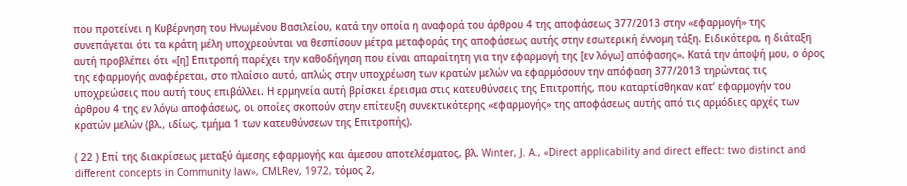που προτείνει η Κυβέρνηση του Ηνωμένου Βασιλείου, κατά την οποία η αναφορά του άρθρου 4 της αποφάσεως 377/2013 στην «εφαρμογή» της συνεπάγεται ότι τα κράτη μέλη υποχρεούνται να θεσπίσουν μέτρα μεταφοράς της αποφάσεως αυτής στην εσωτερική έννομη τάξη. Ειδικότερα, η διάταξη αυτή προβλέπει ότι «[η] Επιτροπή παρέχει την καθοδήγηση που είναι απαραίτητη για την εφαρμογή της [εν λόγω] απόφασης». Κατά την άποψή μου, ο όρος της εφαρμογής αναφέρεται, στο πλαίσιο αυτό, απλώς στην υποχρέωση των κρατών μελών να εφαρμόσουν την απόφαση 377/2013 τηρώντας τις υποχρεώσεις που αυτή τους επιβάλλει. Η ερμηνεία αυτή βρίσκει έρεισμα στις κατευθύνσεις της Επιτροπής, που καταρτίσθηκαν κατ’ εφαρμογήν του άρθρου 4 της εν λόγω αποφάσεως, οι οποίες σκοπούν στην επίτευξη συνεκτικότερης «εφαρμογής» της αποφάσεως αυτής από τις αρμόδιες αρχές των κρατών μελών (βλ., ιδίως, τμήμα 1 των κατευθύνσεων της Επιτροπής).

( 22 ) Επί της διακρίσεως μεταξύ άμεσης εφαρμογής και άμεσου αποτελέσματος, βλ. Winter, J. A., «Direct applicability and direct effect: two distinct and different concepts in Community law», CMLRev, 1972, τόμος 2,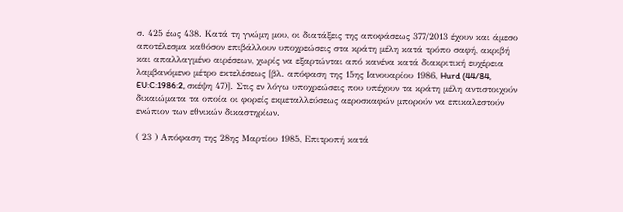σ. 425 έως 438. Κατά τη γνώμη μου, οι διατάξεις της αποφάσεως 377/2013 έχουν και άμεσο αποτέλεσμα καθόσον επιβάλλουν υποχρεώσεις στα κράτη μέλη κατά τρόπο σαφή, ακριβή και απαλλαγμένο αιρέσεων, χωρίς να εξαρτώνται από κανένα κατά διακριτική ευχέρεια λαμβανόμενο μέτρο εκτελέσεως [βλ. απόφαση της 15ης Ιανουαρίου 1986, Hurd (44/84, EU:C:1986:2, σκέψη 47)]. Στις εν λόγω υποχρεώσεις που υπέχουν τα κράτη μέλη αντιστοιχούν δικαιώματα τα οποία οι φορείς εκμεταλλεύσεως αεροσκαφών μπορούν να επικαλεστούν ενώπιον των εθνικών δικαστηρίων.

( 23 ) Απόφαση της 28ης Μαρτίου 1985, Επιτροπή κατά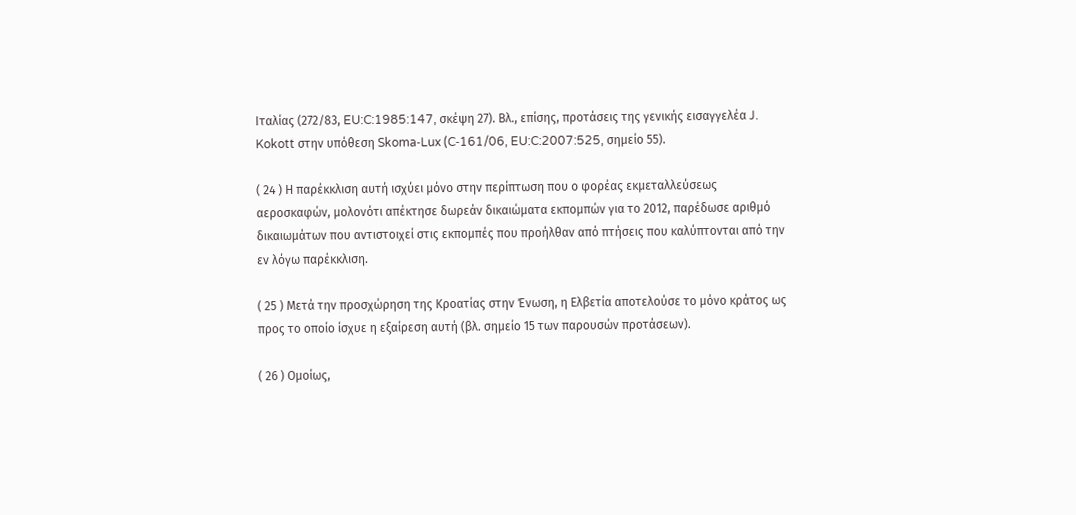Ιταλίας (272/83, EU:C:1985:147, σκέψη 27). Βλ., επίσης, προτάσεις της γενικής εισαγγελέα J. Kokott στην υπόθεση Skoma‑Lux (C‑161/06, EU:C:2007:525, σημείο 55).

( 24 ) Η παρέκκλιση αυτή ισχύει μόνο στην περίπτωση που ο φορέας εκμεταλλεύσεως αεροσκαφών, μολονότι απέκτησε δωρεάν δικαιώματα εκπομπών για το 2012, παρέδωσε αριθμό δικαιωμάτων που αντιστοιχεί στις εκπομπές που προήλθαν από πτήσεις που καλύπτονται από την εν λόγω παρέκκλιση.

( 25 ) Μετά την προσχώρηση της Κροατίας στην Ένωση, η Ελβετία αποτελούσε το μόνο κράτος ως προς το οποίο ίσχυε η εξαίρεση αυτή (βλ. σημείο 15 των παρουσών προτάσεων).

( 26 ) Ομοίως,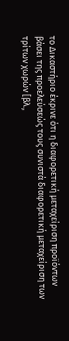το Δικαστήριο έκρινε ότι η διαφορετική μεταχείριση προϊόντων βάσει της προελεύσεώς τους συνιστά διαφορετική μεταχείριση των τρίτων χωρών [βλ.,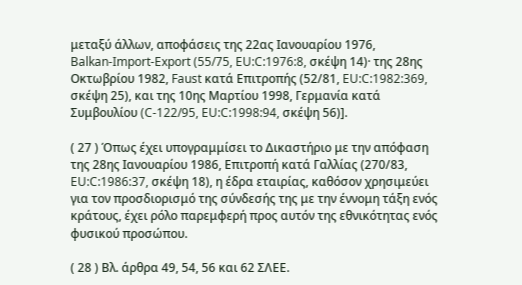μεταξύ άλλων, αποφάσεις της 22ας Ιανουαρίου 1976, Balkan‑Import‑Export (55/75, EU:C:1976:8, σκέψη 14)· της 28ης Οκτωβρίου 1982, Faust κατά Επιτροπής (52/81, EU:C:1982:369, σκέψη 25), και της 10ης Μαρτίου 1998, Γερμανία κατά Συμβουλίου (C‑122/95, EU:C:1998:94, σκέψη 56)].

( 27 ) Όπως έχει υπογραμμίσει το Δικαστήριο με την απόφαση της 28ης Ιανουαρίου 1986, Επιτροπή κατά Γαλλίας (270/83, EU:C:1986:37, σκέψη 18), η έδρα εταιρίας, καθόσον χρησιμεύει για τον προσδιορισμό της σύνδεσής της με την έννομη τάξη ενός κράτους, έχει ρόλο παρεμφερή προς αυτόν της εθνικότητας ενός φυσικού προσώπου.

( 28 ) Βλ. άρθρα 49, 54, 56 και 62 ΣΛΕΕ.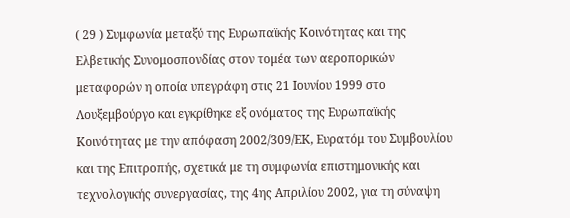( 29 ) Συμφωνία μεταξύ της Ευρωπαϊκής Κοινότητας και της Ελβετικής Συνομοσπονδίας στον τομέα των αεροπορικών μεταφορών η οποία υπεγράφη στις 21 Ιουνίου 1999 στο Λουξεμβούργο και εγκρίθηκε εξ ονόματος της Ευρωπαϊκής Κοινότητας με την απόφαση 2002/309/ΕΚ, Ευρατόμ του Συμβουλίου και της Επιτροπής, σχετικά με τη συμφωνία επιστημονικής και τεχνολογικής συνεργασίας, της 4ης Απριλίου 2002, για τη σύναψη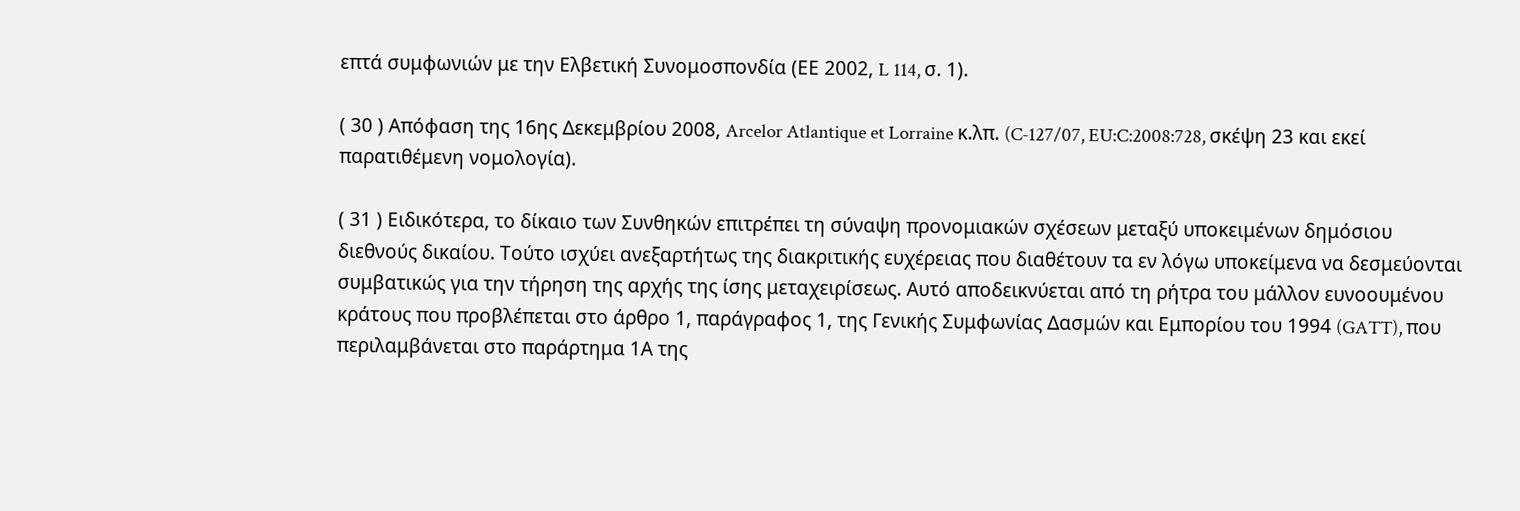επτά συμφωνιών με την Ελβετική Συνομοσπονδία (ΕΕ 2002, L 114, σ. 1).

( 30 ) Απόφαση της 16ης Δεκεμβρίου 2008, Arcelor Atlantique et Lorraine κ.λπ. (C‑127/07, EU:C:2008:728, σκέψη 23 και εκεί παρατιθέμενη νομολογία).

( 31 ) Ειδικότερα, το δίκαιο των Συνθηκών επιτρέπει τη σύναψη προνομιακών σχέσεων μεταξύ υποκειμένων δημόσιου διεθνούς δικαίου. Τούτο ισχύει ανεξαρτήτως της διακριτικής ευχέρειας που διαθέτουν τα εν λόγω υποκείμενα να δεσμεύονται συμβατικώς για την τήρηση της αρχής της ίσης μεταχειρίσεως. Αυτό αποδεικνύεται από τη ρήτρα του μάλλον ευνοουμένου κράτους που προβλέπεται στο άρθρο 1, παράγραφος 1, της Γενικής Συμφωνίας Δασμών και Εμπορίου του 1994 (GATT), που περιλαμβάνεται στο παράρτημα 1Α της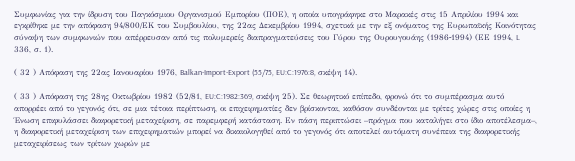Συμφωνίας για την ίδρυση του Παγκόσμιου Οργανισμού Εμπορίου (ΠΟΕ), η οποία υπογράφηκε στο Μαρακές στις 15 Απριλίου 1994 και εγκρίθηκε με την απόφαση 94/800/ΕΚ του Συμβουλίου, της 22ας Δεκεμβρίου 1994, σχετικά με την εξ ονόματος της Ευρωπαϊκής Κοινότητας σύναψη των συμφωνιών που απέρρευσαν από τις πολυμερείς διαπραγματεύσεις του Γύρου της Ουρουγουάης (1986‑1994) (ΕΕ 1994, L 336, σ. 1).

( 32 ) Απόφαση της 22ας Ιανουαρίου 1976, Balkan‑Import‑Export (55/75, EU:C:1976:8, σκέψη 14).

( 33 ) Απόφαση της 28ης Οκτωβρίου 1982 (52/81, EU:C:1982:369, σκέψη 25). Σε θεωρητικό επίπεδο, φρονώ ότι το συμπέρασμα αυτό απορρέει από το γεγονός ότι, σε μια τέτοια περίπτωση, οι επιχειρηματίες δεν βρίσκονται, καθόσον συνδέονται με τρίτες χώρες στις οποίες η Ένωση επιφυλάσσει διαφορετική μεταχείριση, σε παρεμφερή κατάσταση. Εν πάση περιπτώσει –πράγμα που καταλήγει στο ίδιο αποτέλεσμα–, η διαφορετική μεταχείριση των επιχειρηματιών μπορεί να δικαιολογηθεί από το γεγονός ότι αποτελεί αυτόματη συνέπεια της διαφορετικής μεταχειρίσεως των τρίτων χωρών με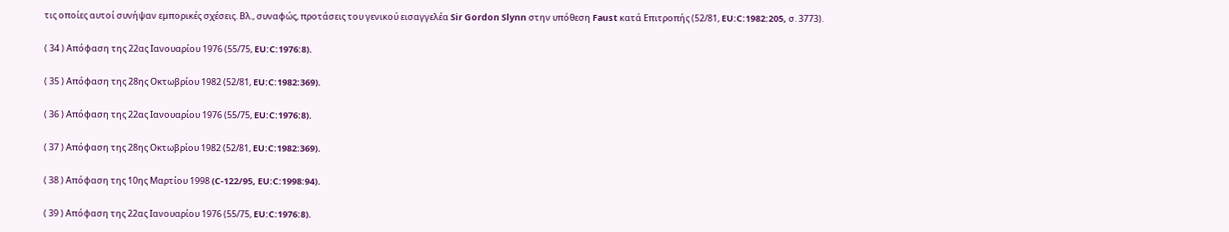τις οποίες αυτοί συνήψαν εμπορικές σχέσεις. Βλ., συναφώς, προτάσεις του γενικού εισαγγελέα Sir Gordon Slynn στην υπόθεση Faust κατά Επιτροπής (52/81, EU:C:1982:205, σ. 3773).

( 34 ) Απόφαση της 22ας Ιανουαρίου 1976 (55/75, EU:C:1976:8).

( 35 ) Απόφαση της 28ης Οκτωβρίου 1982 (52/81, EU:C:1982:369).

( 36 ) Απόφαση της 22ας Ιανουαρίου 1976 (55/75, EU:C:1976:8).

( 37 ) Απόφαση της 28ης Οκτωβρίου 1982 (52/81, EU:C:1982:369).

( 38 ) Απόφαση της 10ης Μαρτίου 1998 (C‑122/95, EU:C:1998:94).

( 39 ) Απόφαση της 22ας Ιανουαρίου 1976 (55/75, EU:C:1976:8).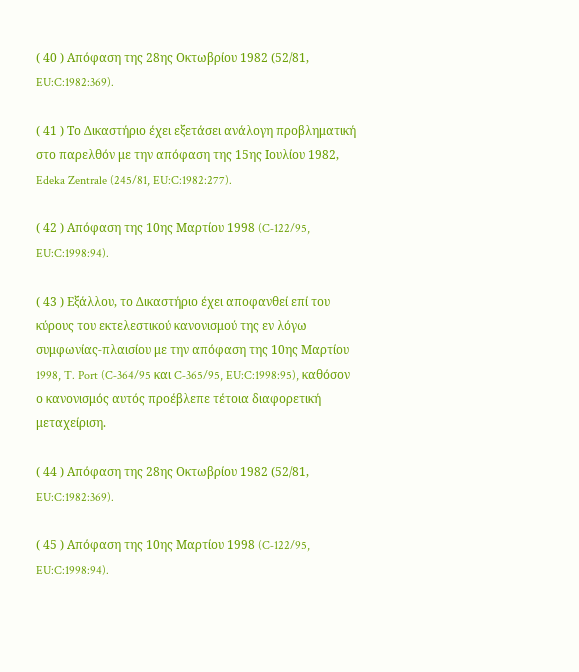( 40 ) Απόφαση της 28ης Οκτωβρίου 1982 (52/81, EU:C:1982:369).

( 41 ) Το Δικαστήριο έχει εξετάσει ανάλογη προβληματική στο παρελθόν με την απόφαση της 15ης Ιουλίου 1982, Edeka Zentrale (245/81, EU:C:1982:277).

( 42 ) Απόφαση της 10ης Μαρτίου 1998 (C‑122/95, EU:C:1998:94).

( 43 ) Εξάλλου, το Δικαστήριο έχει αποφανθεί επί του κύρους του εκτελεστικού κανονισμού της εν λόγω συμφωνίας-πλαισίου με την απόφαση της 10ης Μαρτίου 1998, T. Port (C‑364/95 και C‑365/95, EU:C:1998:95), καθόσον ο κανονισμός αυτός προέβλεπε τέτοια διαφορετική μεταχείριση.

( 44 ) Απόφαση της 28ης Οκτωβρίου 1982 (52/81, EU:C:1982:369).

( 45 ) Απόφαση της 10ης Μαρτίου 1998 (C‑122/95, EU:C:1998:94).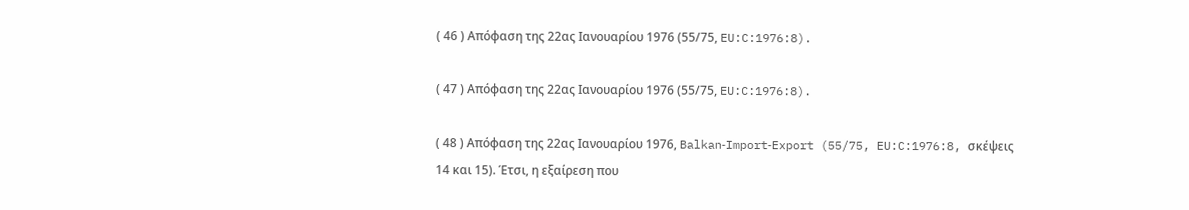( 46 ) Απόφαση της 22ας Ιανουαρίου 1976 (55/75, EU:C:1976:8).

( 47 ) Απόφαση της 22ας Ιανουαρίου 1976 (55/75, EU:C:1976:8).

( 48 ) Απόφαση της 22ας Ιανουαρίου 1976, Balkan‑Import‑Export (55/75, EU:C:1976:8, σκέψεις 14 και 15). Έτσι, η εξαίρεση που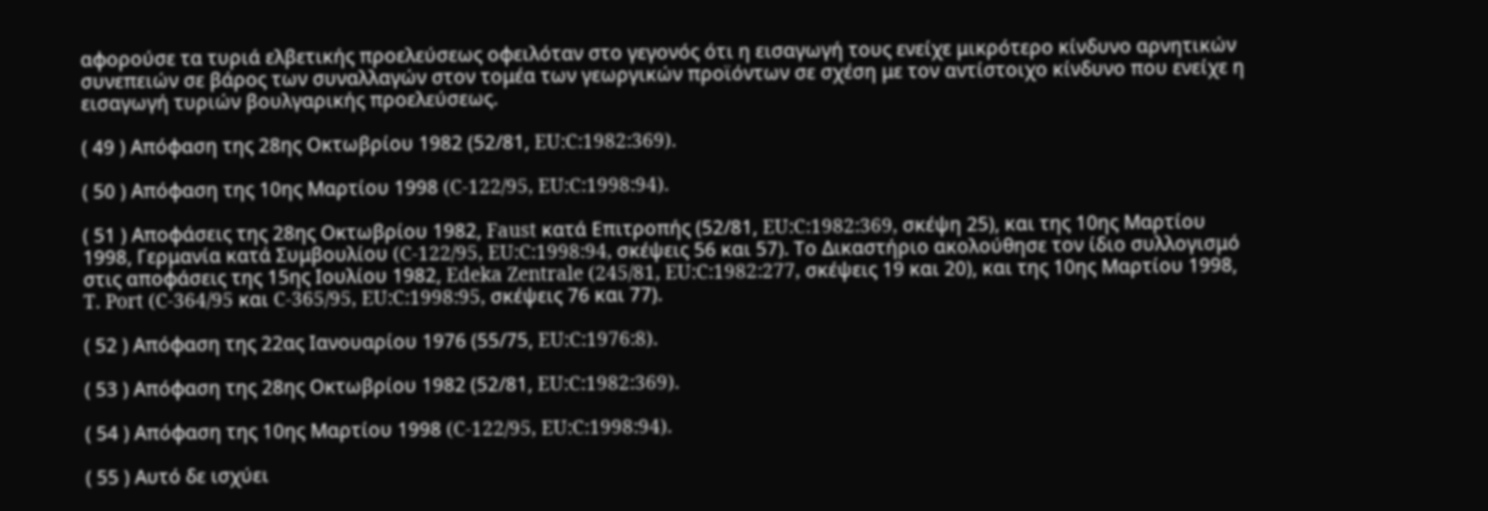αφορούσε τα τυριά ελβετικής προελεύσεως οφειλόταν στο γεγονός ότι η εισαγωγή τους ενείχε μικρότερο κίνδυνο αρνητικών συνεπειών σε βάρος των συναλλαγών στον τομέα των γεωργικών προϊόντων σε σχέση με τον αντίστοιχο κίνδυνο που ενείχε η εισαγωγή τυριών βουλγαρικής προελεύσεως.

( 49 ) Απόφαση της 28ης Οκτωβρίου 1982 (52/81, EU:C:1982:369).

( 50 ) Απόφαση της 10ης Μαρτίου 1998 (C‑122/95, EU:C:1998:94).

( 51 ) Αποφάσεις της 28ης Οκτωβρίου 1982, Faust κατά Επιτροπής (52/81, EU:C:1982:369, σκέψη 25), και της 10ης Μαρτίου 1998, Γερμανία κατά Συμβουλίου (C‑122/95, EU:C:1998:94, σκέψεις 56 και 57). Το Δικαστήριο ακολούθησε τον ίδιο συλλογισμό στις αποφάσεις της 15ης Ιουλίου 1982, Edeka Zentrale (245/81, EU:C:1982:277, σκέψεις 19 και 20), και της 10ης Μαρτίου 1998, T. Port (C‑364/95 και C‑365/95, EU:C:1998:95, σκέψεις 76 και 77).

( 52 ) Απόφαση της 22ας Ιανουαρίου 1976 (55/75, EU:C:1976:8).

( 53 ) Απόφαση της 28ης Οκτωβρίου 1982 (52/81, EU:C:1982:369).

( 54 ) Απόφαση της 10ης Μαρτίου 1998 (C‑122/95, EU:C:1998:94).

( 55 ) Αυτό δε ισχύει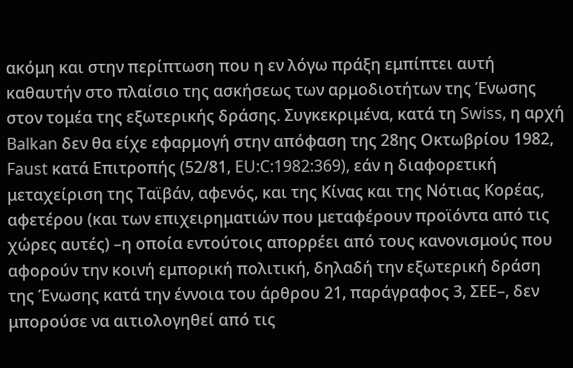ακόμη και στην περίπτωση που η εν λόγω πράξη εμπίπτει αυτή καθαυτήν στο πλαίσιο της ασκήσεως των αρμοδιοτήτων της Ένωσης στον τομέα της εξωτερικής δράσης. Συγκεκριμένα, κατά τη Swiss, η αρχή Balkan δεν θα είχε εφαρμογή στην απόφαση της 28ης Οκτωβρίου 1982, Faust κατά Επιτροπής (52/81, EU:C:1982:369), εάν η διαφορετική μεταχείριση της Ταϊβάν, αφενός, και της Κίνας και της Νότιας Κορέας, αφετέρου (και των επιχειρηματιών που μεταφέρουν προϊόντα από τις χώρες αυτές) –η οποία εντούτοις απορρέει από τους κανονισμούς που αφορούν την κοινή εμπορική πολιτική, δηλαδή την εξωτερική δράση της Ένωσης κατά την έννοια του άρθρου 21, παράγραφος 3, ΣΕΕ–, δεν μπορούσε να αιτιολογηθεί από τις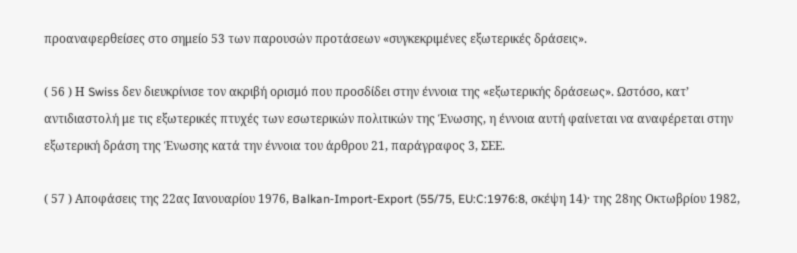προαναφερθείσες στο σημείο 53 των παρουσών προτάσεων «συγκεκριμένες εξωτερικές δράσεις».

( 56 ) Η Swiss δεν διευκρίνισε τον ακριβή ορισμό που προσδίδει στην έννοια της «εξωτερικής δράσεως». Ωστόσο, κατ’ αντιδιαστολή με τις εξωτερικές πτυχές των εσωτερικών πολιτικών της Ένωσης, η έννοια αυτή φαίνεται να αναφέρεται στην εξωτερική δράση της Ένωσης κατά την έννοια του άρθρου 21, παράγραφος 3, ΣΕΕ.

( 57 ) Αποφάσεις της 22ας Ιανουαρίου 1976, Balkan‑Import‑Export (55/75, EU:C:1976:8, σκέψη 14)· της 28ης Οκτωβρίου 1982,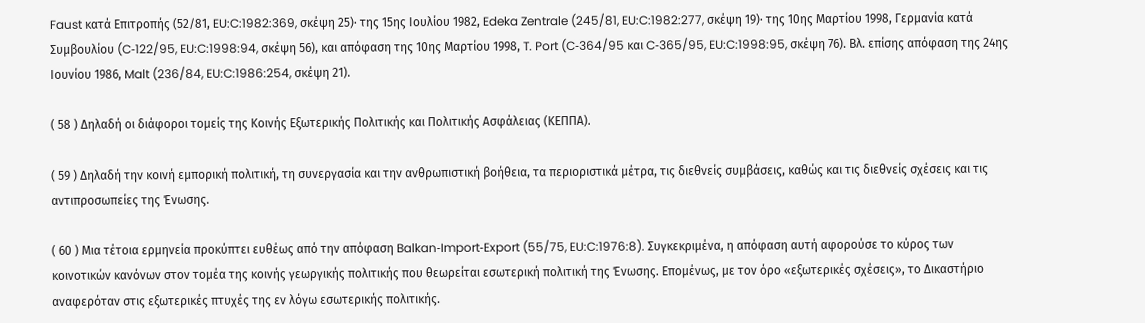Faust κατά Επιτροπής (52/81, EU:C:1982:369, σκέψη 25)· της 15ης Ιουλίου 1982, Edeka Zentrale (245/81, EU:C:1982:277, σκέψη 19)· της 10ης Μαρτίου 1998, Γερμανία κατά Συμβουλίου (C‑122/95, EU:C:1998:94, σκέψη 56), και απόφαση της 10ης Μαρτίου 1998, T. Port (C‑364/95 και C‑365/95, EU:C:1998:95, σκέψη 76). Βλ. επίσης απόφαση της 24ης Ιουνίου 1986, Malt (236/84, EU:C:1986:254, σκέψη 21).

( 58 ) Δηλαδή οι διάφοροι τομείς της Κοινής Εξωτερικής Πολιτικής και Πολιτικής Ασφάλειας (ΚΕΠΠΑ).

( 59 ) Δηλαδή την κοινή εμπορική πολιτική, τη συνεργασία και την ανθρωπιστική βοήθεια, τα περιοριστικά μέτρα, τις διεθνείς συμβάσεις, καθώς και τις διεθνείς σχέσεις και τις αντιπροσωπείες της Ένωσης.

( 60 ) Μια τέτοια ερμηνεία προκύπτει ευθέως από την απόφαση Balkan‑Import‑Export (55/75, EU:C:1976:8). Συγκεκριμένα, η απόφαση αυτή αφορούσε το κύρος των κοινοτικών κανόνων στον τομέα της κοινής γεωργικής πολιτικής που θεωρείται εσωτερική πολιτική της Ένωσης. Επομένως, με τον όρο «εξωτερικές σχέσεις», το Δικαστήριο αναφερόταν στις εξωτερικές πτυχές της εν λόγω εσωτερικής πολιτικής.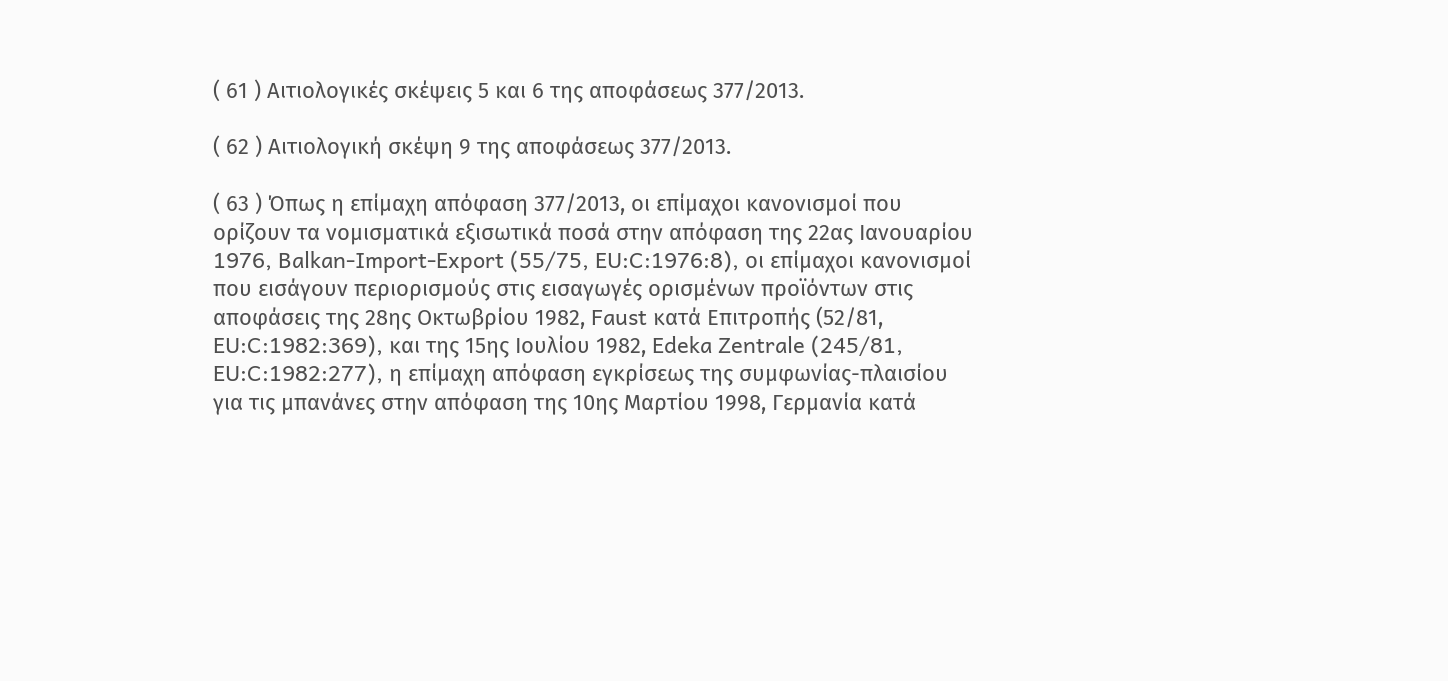( 61 ) Αιτιολογικές σκέψεις 5 και 6 της αποφάσεως 377/2013.

( 62 ) Αιτιολογική σκέψη 9 της αποφάσεως 377/2013.

( 63 ) Όπως η επίμαχη απόφαση 377/2013, οι επίμαχοι κανονισμοί που ορίζουν τα νομισματικά εξισωτικά ποσά στην απόφαση της 22ας Ιανουαρίου 1976, Balkan‑Import‑Export (55/75, EU:C:1976:8), οι επίμαχοι κανονισμοί που εισάγουν περιορισμούς στις εισαγωγές ορισμένων προϊόντων στις αποφάσεις της 28ης Οκτωβρίου 1982, Faust κατά Επιτροπής (52/81, EU:C:1982:369), και της 15ης Ιουλίου 1982, Edeka Zentrale (245/81, EU:C:1982:277), η επίμαχη απόφαση εγκρίσεως της συμφωνίας-πλαισίου για τις μπανάνες στην απόφαση της 10ης Μαρτίου 1998, Γερμανία κατά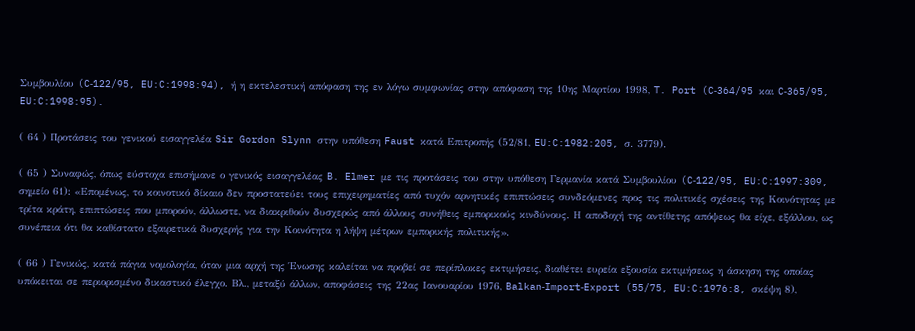Συμβουλίου (C‑122/95, EU:C:1998:94), ή η εκτελεστική απόφαση της εν λόγω συμφωνίας στην απόφαση της 10ης Μαρτίου 1998, T. Port (C‑364/95 και C‑365/95, EU:C:1998:95).

( 64 ) Προτάσεις του γενικού εισαγγελέα Sir Gordon Slynn στην υπόθεση Faust κατά Επιτροπής (52/81, EU:C:1982:205, σ. 3779).

( 65 ) Συναφώς, όπως εύστοχα επισήμανε ο γενικός εισαγγελέας B. Elmer με τις προτάσεις του στην υπόθεση Γερμανία κατά Συμβουλίου (C‑122/95, EU:C:1997:309, σημείο 61): «Επομένως, το κοινοτικό δίκαιο δεν προστατεύει τους επιχειρηματίες από τυχόν αρνητικές επιπτώσεις συνδεόμενες προς τις πολιτικές σχέσεις της Κοινότητας με τρίτα κράτη, επιπτώσεις που μπορούν, άλλωστε, να διακριθούν δυσχερώς από άλλους συνήθεις εμπορικούς κινδύνους. Η αποδοχή της αντίθετης απόψεως θα είχε, εξάλλου, ως συνέπεια ότι θα καθίστατο εξαιρετικά δυσχερής για την Κοινότητα η λήψη μέτρων εμπορικής πολιτικής».

( 66 ) Γενικώς, κατά πάγια νομολογία, όταν μια αρχή της Ένωσης καλείται να προβεί σε περίπλοκες εκτιμήσεις, διαθέτει ευρεία εξουσία εκτιμήσεως η άσκηση της οποίας υπόκειται σε περιορισμένο δικαστικό έλεγχο. Βλ., μεταξύ άλλων, αποφάσεις της 22ας Ιανουαρίου 1976, Balkan‑Import‑Export (55/75, EU:C:1976:8, σκέψη 8),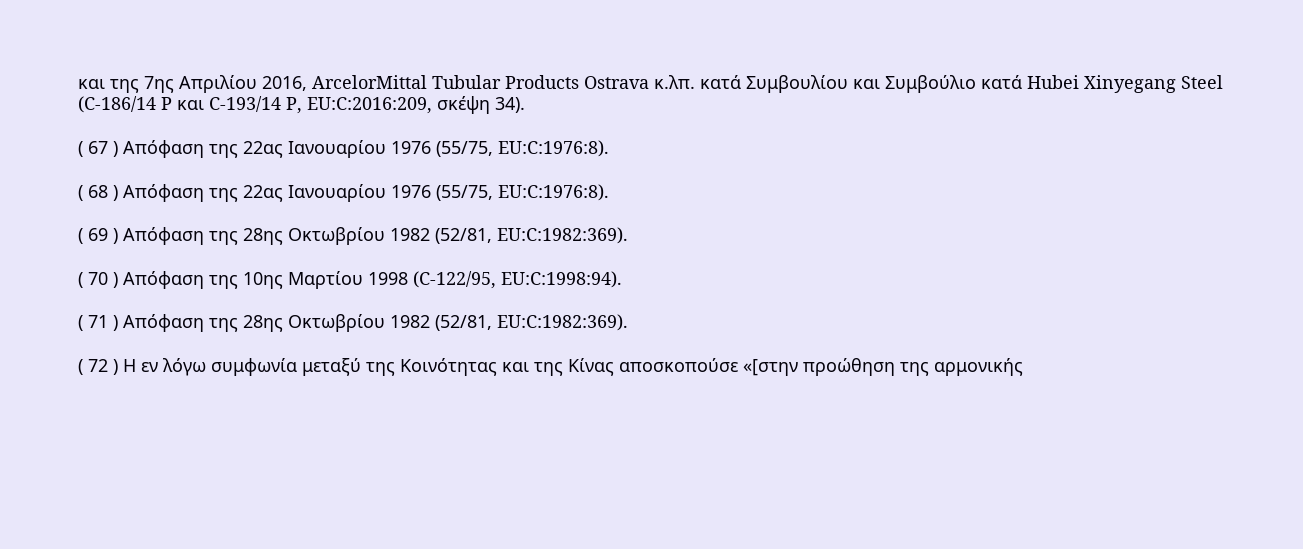και της 7ης Απριλίου 2016, ArcelorMittal Tubular Products Ostrava κ.λπ. κατά Συμβουλίου και Συμβούλιο κατά Hubei Xinyegang Steel (C‑186/14 P και C‑193/14 P, EU:C:2016:209, σκέψη 34).

( 67 ) Απόφαση της 22ας Ιανουαρίου 1976 (55/75, EU:C:1976:8).

( 68 ) Απόφαση της 22ας Ιανουαρίου 1976 (55/75, EU:C:1976:8).

( 69 ) Απόφαση της 28ης Οκτωβρίου 1982 (52/81, EU:C:1982:369).

( 70 ) Απόφαση της 10ης Μαρτίου 1998 (C‑122/95, EU:C:1998:94).

( 71 ) Απόφαση της 28ης Οκτωβρίου 1982 (52/81, EU:C:1982:369).

( 72 ) Η εν λόγω συμφωνία μεταξύ της Κοινότητας και της Κίνας αποσκοπούσε «[στην προώθηση της αρμονικής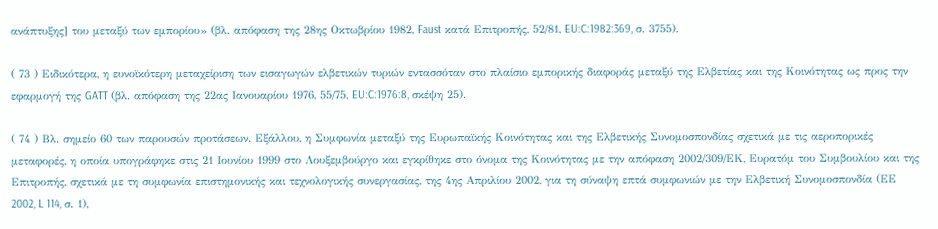ανάπτυξης] του μεταξύ των εμπορίου» (βλ. απόφαση της 28ης Οκτωβρίου 1982, Faust κατά Επιτροπής, 52/81, EU:C:1982:369, σ. 3755).

( 73 ) Ειδικότερα, η ευνοϊκότερη μεταχείριση των εισαγωγών ελβετικών τυριών εντασσόταν στο πλαίσιο εμπορικής διαφοράς μεταξύ της Ελβετίας και της Κοινότητας ως προς την εφαρμογή της GATT (βλ. απόφαση της 22ας Ιανουαρίου 1976, 55/75, EU:C:1976:8, σκέψη 25).

( 74 ) Βλ. σημείο 60 των παρουσών προτάσεων. Εξάλλου, η Συμφωνία μεταξύ της Ευρωπαϊκής Κοινότητας και της Ελβετικής Συνομοσπονδίας σχετικά με τις αεροπορικές μεταφορές, η οποία υπογράφηκε στις 21 Ιουνίου 1999 στο Λουξεμβούργο και εγκρίθηκε στο όνομα της Κοινότητας με την απόφαση 2002/309/ΕΚ, Ευρατόμ του Συμβουλίου και της Επιτροπής, σχετικά με τη συμφωνία επιστημονικής και τεχνολογικής συνεργασίας, της 4ης Απριλίου 2002, για τη σύναψη επτά συμφωνιών με την Ελβετική Συνομοσπονδία (ΕΕ 2002, L 114, σ. 1),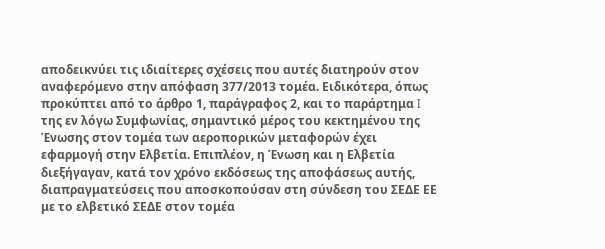αποδεικνύει τις ιδιαίτερες σχέσεις που αυτές διατηρούν στον αναφερόμενο στην απόφαση 377/2013 τομέα. Ειδικότερα, όπως προκύπτει από το άρθρο 1, παράγραφος 2, και το παράρτημα I της εν λόγω Συμφωνίας, σημαντικό μέρος του κεκτημένου της Ένωσης στον τομέα των αεροπορικών μεταφορών έχει εφαρμογή στην Ελβετία. Επιπλέον, η Ένωση και η Ελβετία διεξήγαγαν, κατά τον χρόνο εκδόσεως της αποφάσεως αυτής, διαπραγματεύσεις που αποσκοπούσαν στη σύνδεση του ΣΕΔΕ ΕΕ με το ελβετικό ΣΕΔΕ στον τομέα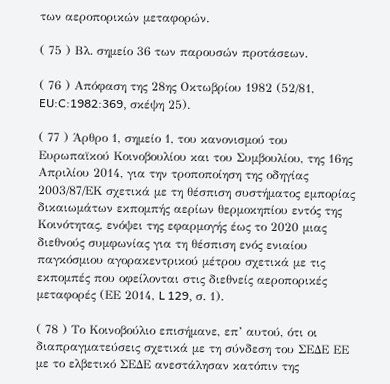των αεροπορικών μεταφορών.

( 75 ) Βλ. σημείο 36 των παρουσών προτάσεων.

( 76 ) Απόφαση της 28ης Οκτωβρίου 1982 (52/81, EU:C:1982:369, σκέψη 25).

( 77 ) Άρθρο 1, σημείο 1, του κανονισμού του Ευρωπαϊκού Κοινοβουλίου και του Συμβουλίου, της 16ης Απριλίου 2014, για την τροποποίηση της οδηγίας 2003/87/ΕΚ σχετικά με τη θέσπιση συστήματος εμπορίας δικαιωμάτων εκπομπής αερίων θερμοκηπίου εντός της Κοινότητας, ενόψει της εφαρμογής έως το 2020 μιας διεθνούς συμφωνίας για τη θέσπιση ενός ενιαίου παγκόσμιου αγορακεντρικού μέτρου σχετικά με τις εκπομπές που οφείλονται στις διεθνείς αεροπορικές μεταφορές (ΕΕ 2014, L 129, σ. 1).

( 78 ) Το Κοινοβούλιο επισήμανε, επ’ αυτού, ότι οι διαπραγματεύσεις σχετικά με τη σύνδεση του ΣΕΔΕ ΕΕ με το ελβετικό ΣΕΔΕ ανεστάλησαν κατόπιν της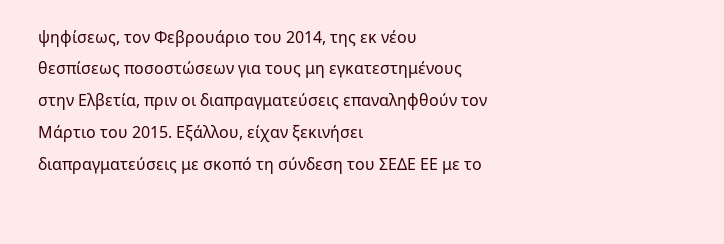ψηφίσεως, τον Φεβρουάριο του 2014, της εκ νέου θεσπίσεως ποσοστώσεων για τους μη εγκατεστημένους στην Ελβετία, πριν οι διαπραγματεύσεις επαναληφθούν τον Μάρτιο του 2015. Εξάλλου, είχαν ξεκινήσει διαπραγματεύσεις με σκοπό τη σύνδεση του ΣΕΔΕ ΕΕ με το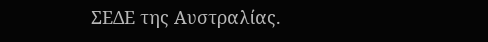ΣΕΔΕ της Αυστραλίας.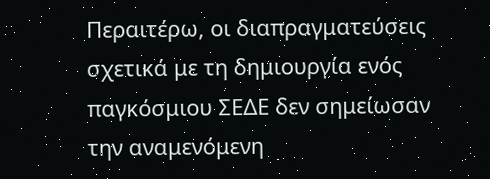Περαιτέρω, οι διαπραγματεύσεις σχετικά με τη δημιουργία ενός παγκόσμιου ΣΕΔΕ δεν σημείωσαν την αναμενόμενη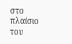στο πλαίσιο του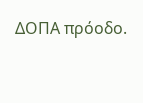ΔΟΠΑ πρόοδο.